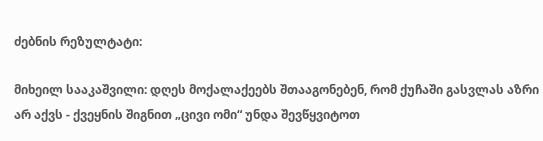ძებნის რეზულტატი:

მიხეილ სააკაშვილი: დღეს მოქალაქეებს შთააგონებენ, რომ ქუჩაში გასვლას აზრი არ აქვს - ქვეყნის შიგნით „ცივი ომი“ უნდა შევწყვიტოთ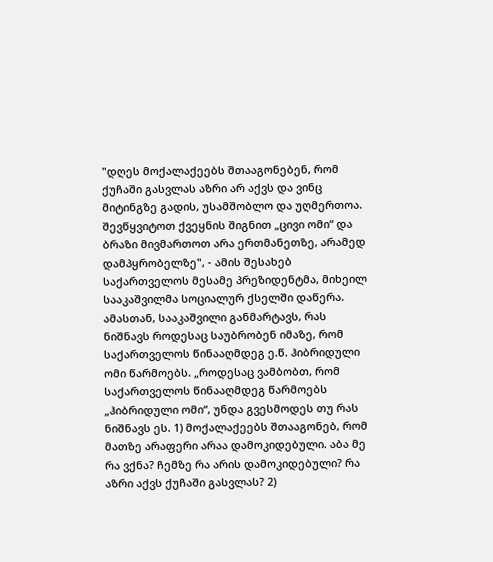"დღეს მოქალაქეებს შთააგონებენ, რომ ქუჩაში გასვლას აზრი არ აქვს და ვინც მიტინგზე გადის, უსამშობლო და უღმერთოა. შევწყვიტოთ ქვეყნის შიგნით „ცივი ომი“ და ბრაზი მივმართოთ არა ერთმანეთზე, არამედ დამპყრობელზე", - ამის შესახებ საქართველოს მესამე პრეზიდენტმა, მიხეილ სააკაშვილმა სოციალურ ქსელში დაწერა. ამასთან, სააკაშვილი განმარტავს, რას ნიშნავს როდესაც საუბრობენ იმაზე, რომ საქართველოს წინააღმდეგ ე.წ. ჰიბრიდული ომი წარმოებს. „როდესაც ვამბობთ, რომ საქართველოს წინააღმდეგ წარმოებს „ჰიბრიდული ომი“, უნდა გვესმოდეს თუ რას ნიშნავს ეს. 1) მოქალაქეებს შთააგონებ, რომ მათზე არაფერი არაა დამოკიდებული. აბა მე რა ვქნა? ჩემზე რა არის დამოკიდებული? რა აზრი აქვს ქუჩაში გასვლას? 2)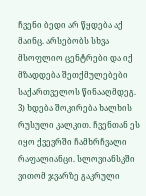ჩვენი ბედი არ წყდება აქ მაინც. არსებობს სხვა მსოფლიო ცენტრები და იქ მზადდება შეთქმულებები საქართველოს წინააღმდეგ. 3) ხდება შოკირება ხალხის რუსული კალკით. ჩვენთან ეს იყო ქვევრში ჩამხრჩვალი რაფალიანცი. სლოვიანსკში ვითომ ჯვარზე გაკრული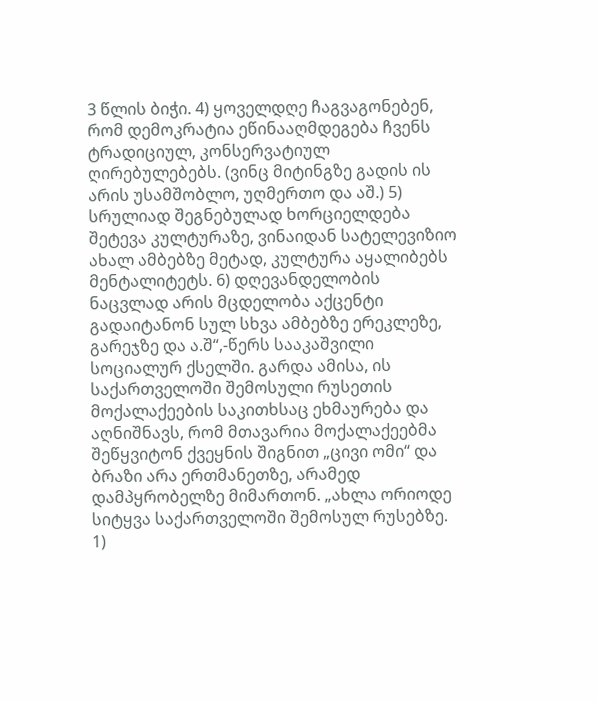3 წლის ბიჭი. 4) ყოველდღე ჩაგვაგონებენ, რომ დემოკრატია ეწინააღმდეგება ჩვენს ტრადიციულ, კონსერვატიულ ღირებულებებს. (ვინც მიტინგზე გადის ის არის უსამშობლო, უღმერთო და აშ.) 5) სრულიად შეგნებულად ხორციელდება შეტევა კულტურაზე, ვინაიდან სატელევიზიო ახალ ამბებზე მეტად, კულტურა აყალიბებს მენტალიტეტს. 6) დღევანდელობის ნაცვლად არის მცდელობა აქცენტი გადაიტანონ სულ სხვა ამბებზე ერეკლეზე, გარეჯზე და ა.შ“,-წერს სააკაშვილი სოციალურ ქსელში. გარდა ამისა, ის საქართველოში შემოსული რუსეთის მოქალაქეების საკითხსაც ეხმაურება და აღნიშნავს, რომ მთავარია მოქალაქეებმა შეწყვიტონ ქვეყნის შიგნით „ცივი ომი“ და ბრაზი არა ერთმანეთზე, არამედ დამპყრობელზე მიმართონ. „ახლა ორიოდე სიტყვა საქართველოში შემოსულ რუსებზე. 1)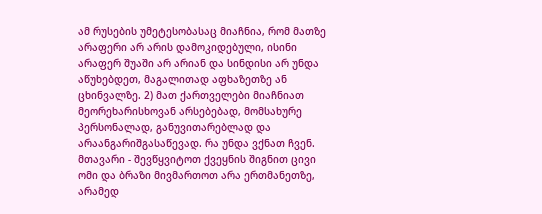ამ რუსების უმეტესობასაც მიაჩნია, რომ მათზე არაფერი არ არის დამოკიდებული, ისინი არაფერ შუაში არ არიან და სინდისი არ უნდა აწუხებდეთ, მაგალითად აფხაზეთზე ან ცხინვალზე. 2) მათ ქართველები მიაჩნიათ მეორეხარისხოვან არსებებად, მომსახურე პერსონალად, განუვითარებლად და არაანგარიშგასაწევად. რა უნდა ვქნათ ჩვენ. მთავარი - შევწყვიტოთ ქვეყნის შიგნით ცივი ომი და ბრაზი მივმართოთ არა ერთმანეთზე, არამედ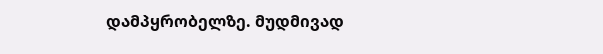დამპყრობელზე. მუდმივად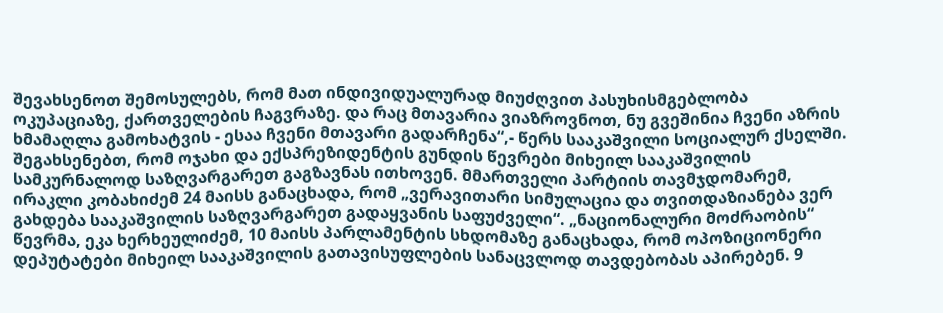შევახსენოთ შემოსულებს, რომ მათ ინდივიდუალურად მიუძღვით პასუხისმგებლობა ოკუპაციაზე, ქართველების ჩაგვრაზე. და რაც მთავარია ვიაზროვნოთ, ნუ გვეშინია ჩვენი აზრის ხმამაღლა გამოხატვის - ესაა ჩვენი მთავარი გადარჩენა“,- წერს სააკაშვილი სოციალურ ქსელში. შეგახსენებთ, რომ ოჯახი და ექსპრეზიდენტის გუნდის წევრები მიხეილ სააკაშვილის სამკურნალოდ საზღვარგარეთ გაგზავნას ითხოვენ. მმართველი პარტიის თავმჯდომარემ, ირაკლი კობახიძემ 24 მაისს განაცხადა, რომ „ვერავითარი სიმულაცია და თვითდაზიანება ვერ გახდება სააკაშვილის საზღვარგარეთ გადაყვანის საფუძველი“. „ნაციონალური მოძრაობის“ წევრმა, ეკა ხერხეულიძემ, 10 მაისს პარლამენტის სხდომაზე განაცხადა, რომ ოპოზიციონერი დეპუტატები მიხეილ სააკაშვილის გათავისუფლების სანაცვლოდ თავდებობას აპირებენ. 9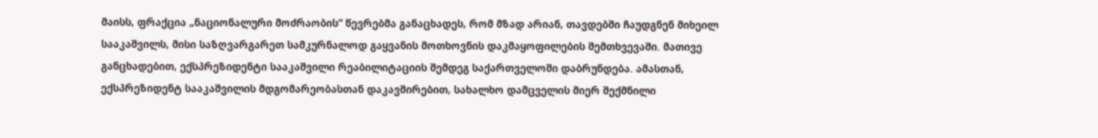მაისს, ფრაქცია „ნაციონალური მოძრაობის“ წევრებმა განაცხადეს, რომ მზად არიან, თავდებში ჩაუდგნენ მიხეილ სააკაშვილს, მისი საზღვარგარეთ სამკურნალოდ გაყვანის მოთხოვნის დაკმაყოფილების შემთხვევაში. მათივე განცხადებით, ექსპრეზიდენტი სააკაშვილი რეაბილიტაციის შემდეგ საქართველოში დაბრუნდება. ამასთან, ექსპრეზიდენტ სააკაშვილის მდგომარეობასთან დაკავშირებით, სახალხო დამცველის მიერ შექმნილი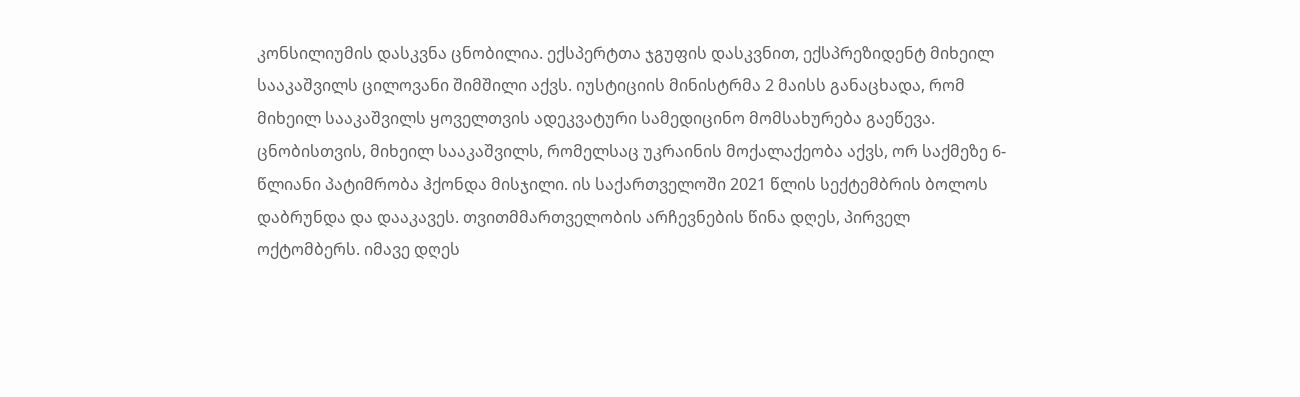კონსილიუმის დასკვნა ცნობილია. ექსპერტთა ჯგუფის დასკვნით, ექსპრეზიდენტ მიხეილ სააკაშვილს ცილოვანი შიმშილი აქვს. იუსტიციის მინისტრმა 2 მაისს განაცხადა, რომ მიხეილ სააკაშვილს ყოველთვის ადეკვატური სამედიცინო მომსახურება გაეწევა. ცნობისთვის, მიხეილ სააკაშვილს, რომელსაც უკრაინის მოქალაქეობა აქვს, ორ საქმეზე 6-წლიანი პატიმრობა ჰქონდა მისჯილი. ის საქართველოში 2021 წლის სექტემბრის ბოლოს დაბრუნდა და დააკავეს. თვითმმართველობის არჩევნების წინა დღეს, პირველ ოქტომბერს. იმავე დღეს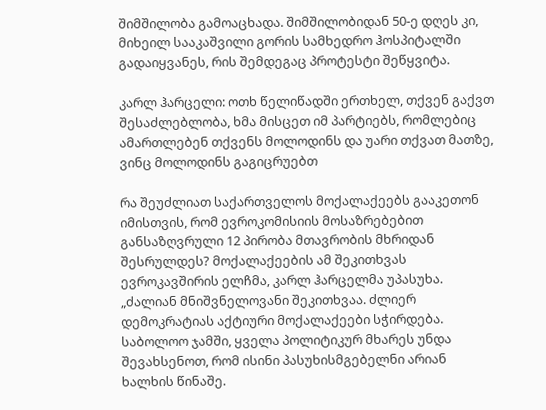შიმშილობა გამოაცხადა. შიმშილობიდან 50-ე დღეს კი, მიხეილ სააკაშვილი გორის სამხედრო ჰოსპიტალში გადაიყვანეს, რის შემდეგაც პროტესტი შეწყვიტა.

კარლ ჰარცელი: ოთხ წელიწადში ერთხელ, თქვენ გაქვთ შესაძლებლობა, ხმა მისცეთ იმ პარტიებს, რომლებიც ამართლებენ თქვენს მოლოდინს და უარი თქვათ მათზე, ვინც მოლოდინს გაგიცრუებთ

რა შეუძლიათ საქართველოს მოქალაქეებს გააკეთონ იმისთვის, რომ ევროკომისიის მოსაზრებებით განსაზღვრული 12 პირობა მთავრობის მხრიდან შესრულდეს? მოქალაქეების ამ შეკითხვას ევროკავშირის ელჩმა, კარლ ჰარცელმა უპასუხა. „ძალიან მნიშვნელოვანი შეკითხვაა. ძლიერ დემოკრატიას აქტიური მოქალაქეები სჭირდება. საბოლოო ჯამში, ყველა პოლიტიკურ მხარეს უნდა შევახსენოთ, რომ ისინი პასუხისმგებელნი არიან ხალხის წინაშე.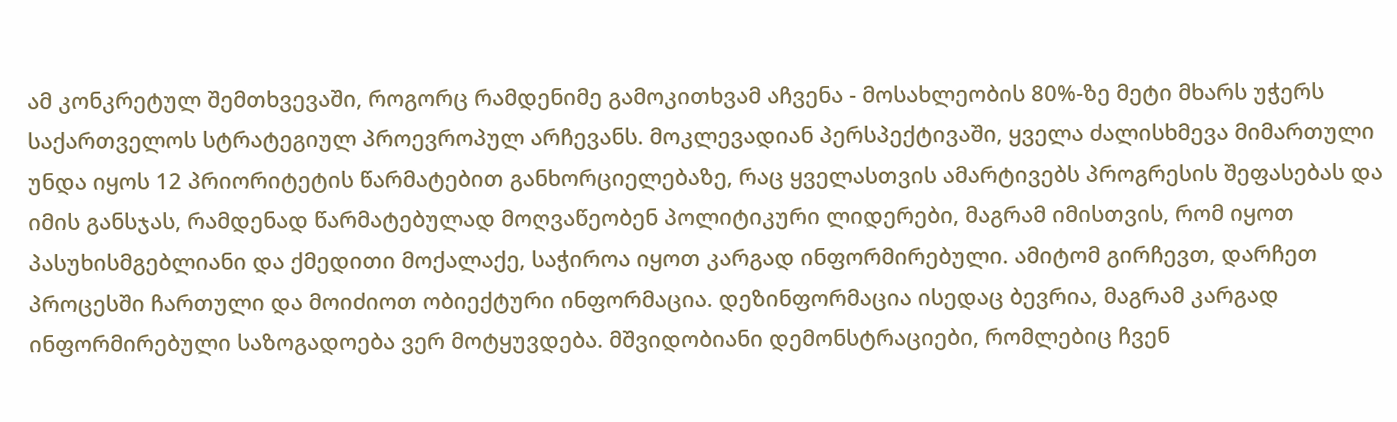ამ კონკრეტულ შემთხვევაში, როგორც რამდენიმე გამოკითხვამ აჩვენა - მოსახლეობის 80%-ზე მეტი მხარს უჭერს საქართველოს სტრატეგიულ პროევროპულ არჩევანს. მოკლევადიან პერსპექტივაში, ყველა ძალისხმევა მიმართული უნდა იყოს 12 პრიორიტეტის წარმატებით განხორციელებაზე, რაც ყველასთვის ამარტივებს პროგრესის შეფასებას და იმის განსჯას, რამდენად წარმატებულად მოღვაწეობენ პოლიტიკური ლიდერები, მაგრამ იმისთვის, რომ იყოთ პასუხისმგებლიანი და ქმედითი მოქალაქე, საჭიროა იყოთ კარგად ინფორმირებული. ამიტომ გირჩევთ, დარჩეთ პროცესში ჩართული და მოიძიოთ ობიექტური ინფორმაცია. დეზინფორმაცია ისედაც ბევრია, მაგრამ კარგად ინფორმირებული საზოგადოება ვერ მოტყუვდება. მშვიდობიანი დემონსტრაციები, რომლებიც ჩვენ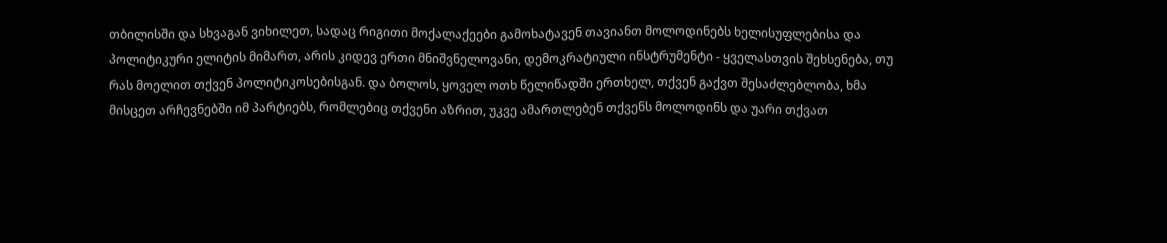თბილისში და სხვაგან ვიხილეთ, სადაც რიგითი მოქალაქეები გამოხატავენ თავიანთ მოლოდინებს ხელისუფლებისა და პოლიტიკური ელიტის მიმართ, არის კიდევ ერთი მნიშვნელოვანი, დემოკრატიული ინსტრუმენტი - ყველასთვის შეხსენება, თუ რას მოელით თქვენ პოლიტიკოსებისგან. და ბოლოს, ყოველ ოთხ წელიწადში ერთხელ, თქვენ გაქვთ შესაძლებლობა, ხმა მისცეთ არჩევნებში იმ პარტიებს, რომლებიც თქვენი აზრით, უკვე ამართლებენ თქვენს მოლოდინს და უარი თქვათ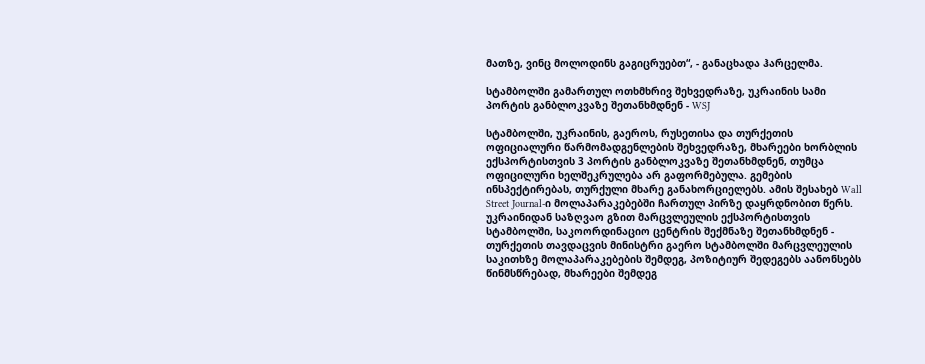მათზე, ვინც მოლოდინს გაგიცრუებთ“, - განაცხადა ჰარცელმა.

სტამბოლში გამართულ ოთხმხრივ შეხვედრაზე, უკრაინის სამი პორტის განბლოკვაზე შეთანხმდნენ - WSJ

სტამბოლში, უკრაინის, გაეროს, რუსეთისა და თურქეთის ოფიციალური წარმომადგენლების შეხვედრაზე, მხარეები ხორბლის ექსპორტისთვის 3 პორტის განბლოკვაზე შეთანხმდნენ, თუმცა ოფიცილური ხელშეკრულება არ გაფორმებულა. გემების ინსპექტირებას, თურქული მხარე განახორციელებს. ამის შესახებ Wall Street Journal-ი მოლაპარაკებებში ჩართულ პირზე დაყრდნობით წერს. უკრაინიდან საზღვაო გზით მარცვლეულის ექსპორტისთვის სტამბოლში, საკოორდინაციო ცენტრის შექმნაზე შეთანხმდნენ - თურქეთის თავდაცვის მინისტრი გაერო სტამბოლში მარცვლეულის საკითხზე მოლაპარაკებების შემდეგ, პოზიტიურ შედეგებს აანონსებს წინმსწრებად, მხარეები შემდეგ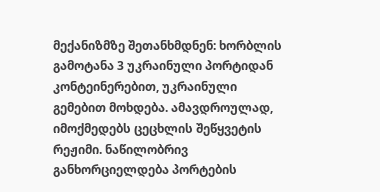მექანიზმზე შეთანხმდნენ: ხორბლის გამოტანა 3 უკრაინული პორტიდან კონტეინერებით, უკრაინული გემებით მოხდება. ამავდროულად, იმოქმედებს ცეცხლის შეწყვეტის რეჟიმი. ნაწილობრივ განხორციელდება პორტების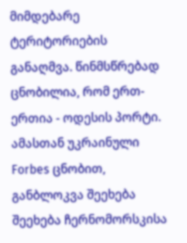მიმდებარე ტერიტორიების განაღმვა. წინმსწრებად ცნობილია, რომ ერთ-ერთია - ოდესის პორტი. ამასთან უკრაინული Forbes ცნობით, განბლოკვა შეეხება შეეხება ჩერნომორსკისა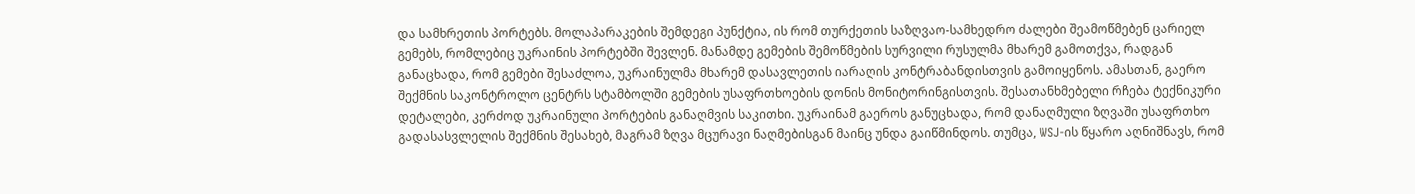და სამხრეთის პორტებს. მოლაპარაკების შემდეგი პუნქტია, ის რომ თურქეთის საზღვაო-სამხედრო ძალები შეამოწმებენ ცარიელ გემებს, რომლებიც უკრაინის პორტებში შევლენ. მანამდე გემების შემოწმების სურვილი რუსულმა მხარემ გამოთქვა, რადგან განაცხადა, რომ გემები შესაძლოა, უკრაინულმა მხარემ დასავლეთის იარაღის კონტრაბანდისთვის გამოიყენოს. ამასთან, გაერო შექმნის საკონტროლო ცენტრს სტამბოლში გემების უსაფრთხოების დონის მონიტორინგისთვის. შესათანხმებელი რჩება ტექნიკური დეტალები, კერძოდ უკრაინული პორტების განაღმვის საკითხი. უკრაინამ გაეროს განუცხადა, რომ დანაღმული ზღვაში უსაფრთხო გადასასვლელის შექმნის შესახებ, მაგრამ ზღვა მცურავი ნაღმებისგან მაინც უნდა გაიწმინდოს. თუმცა, WSJ-ის წყარო აღნიშნავს, რომ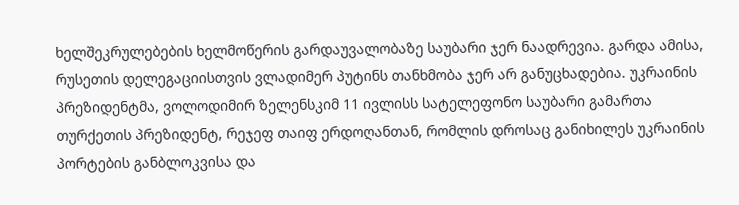ხელშეკრულებების ხელმოწერის გარდაუვალობაზე საუბარი ჯერ ნაადრევია. გარდა ამისა, რუსეთის დელეგაციისთვის ვლადიმერ პუტინს თანხმობა ჯერ არ განუცხადებია. უკრაინის პრეზიდენტმა, ვოლოდიმირ ზელენსკიმ 11 ივლისს სატელეფონო საუბარი გამართა თურქეთის პრეზიდენტ, რეჯეფ თაიფ ერდოღანთან, რომლის დროსაც განიხილეს უკრაინის პორტების განბლოკვისა და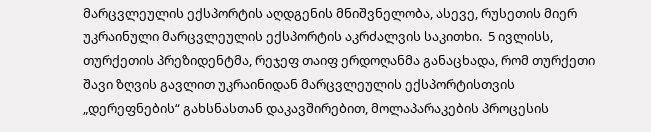მარცვლეულის ექსპორტის აღდგენის მნიშვნელობა, ასევე, რუსეთის მიერ უკრაინული მარცვლეულის ექსპორტის აკრძალვის საკითხი.  5 ივლისს, თურქეთის პრეზიდენტმა, რეჯეფ თაიფ ერდოღანმა განაცხადა, რომ თურქეთი შავი ზღვის გავლით უკრაინიდან მარცვლეულის ექსპორტისთვის „დერეფნების“ გახსნასთან დაკავშირებით, მოლაპარაკების პროცესის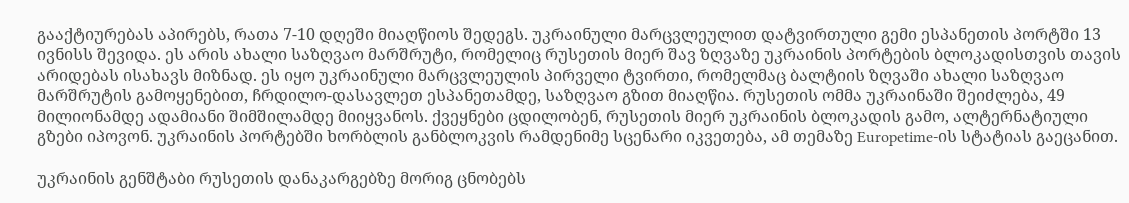გააქტიურებას აპირებს, რათა 7-10 დღეში მიაღწიოს შედეგს. უკრაინული მარცვლეულით დატვირთული გემი ესპანეთის პორტში 13 ივნისს შევიდა. ეს არის ახალი საზღვაო მარშრუტი, რომელიც რუსეთის მიერ შავ ზღვაზე უკრაინის პორტების ბლოკადისთვის თავის არიდებას ისახავს მიზნად. ეს იყო უკრაინული მარცვლეულის პირველი ტვირთი, რომელმაც ბალტიის ზღვაში ახალი საზღვაო მარშრუტის გამოყენებით, ჩრდილო-დასავლეთ ესპანეთამდე, საზღვაო გზით მიაღწია. რუსეთის ომმა უკრაინაში შეიძლება, 49 მილიონამდე ადამიანი შიმშილამდე მიიყვანოს. ქვეყნები ცდილობენ, რუსეთის მიერ უკრაინის ბლოკადის გამო, ალტერნატიული გზები იპოვონ. უკრაინის პორტებში ხორბლის განბლოკვის რამდენიმე სცენარი იკვეთება, ამ თემაზე Europetime-ის სტატიას გაეცანით.

უკრაინის გენშტაბი რუსეთის დანაკარგებზე მორიგ ცნობებს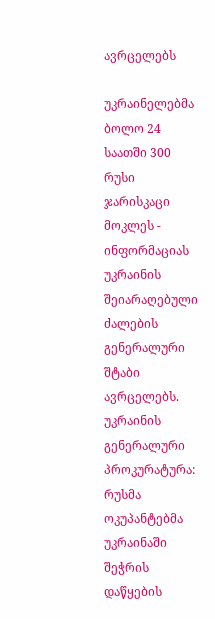ავრცელებს

უკრაინელებმა ბოლო 24 საათში 300 რუსი ჯარისკაცი მოკლეს - ინფორმაციას უკრაინის შეიარაღებული ძალების გენერალური შტაბი ავრცელებს.  უკრაინის გენერალური პროკურატურა: რუსმა ოკუპანტებმა უკრაინაში შეჭრის დაწყების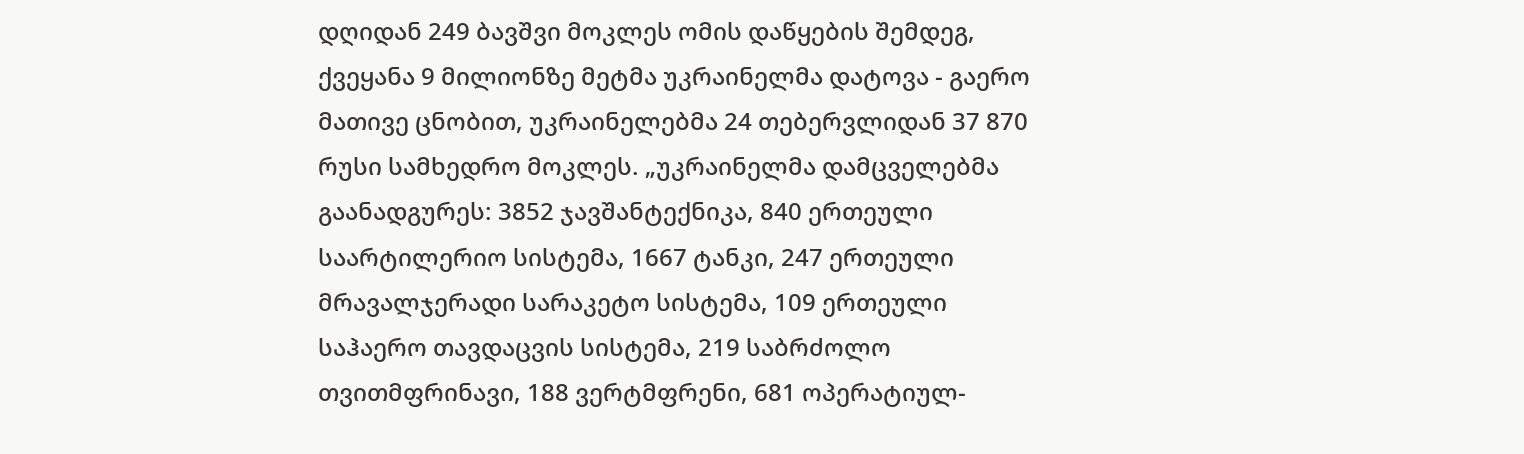დღიდან 249 ბავშვი მოკლეს ომის დაწყების შემდეგ, ქვეყანა 9 მილიონზე მეტმა უკრაინელმა დატოვა - გაერო მათივე ცნობით, უკრაინელებმა 24 თებერვლიდან 37 870 რუსი სამხედრო მოკლეს. „უკრაინელმა დამცველებმა გაანადგურეს: 3852 ჯავშანტექნიკა, 840 ერთეული საარტილერიო სისტემა, 1667 ტანკი, 247 ერთეული მრავალჯერადი სარაკეტო სისტემა, 109 ერთეული საჰაერო თავდაცვის სისტემა, 219 საბრძოლო თვითმფრინავი, 188 ვერტმფრენი, 681 ოპერატიულ-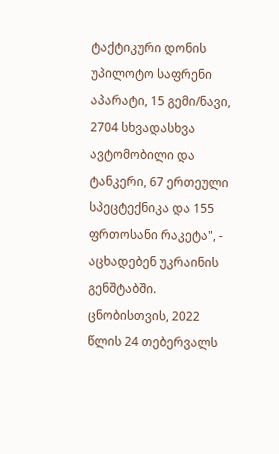ტაქტიკური დონის უპილოტო საფრენი აპარატი, 15 გემი/ნავი, 2704 სხვადასხვა ავტომობილი და ტანკერი, 67 ერთეული სპეცტექნიკა და 155 ფრთოსანი რაკეტა", - აცხადებენ უკრაინის გენშტაბში. ცნობისთვის, 2022 წლის 24 თებერვალს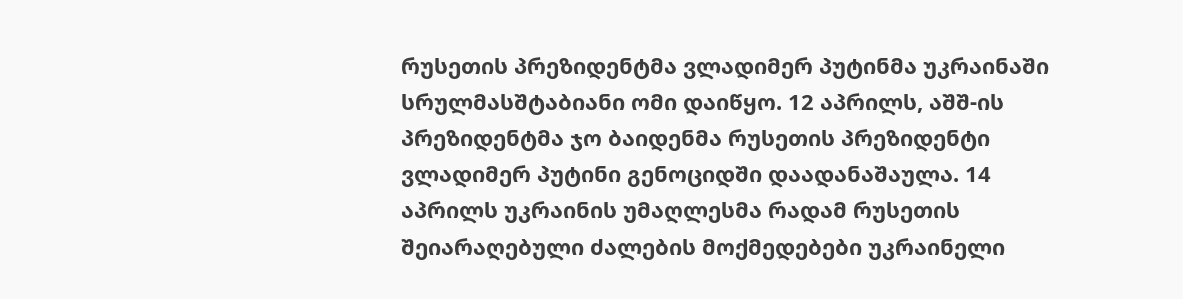რუსეთის პრეზიდენტმა ვლადიმერ პუტინმა უკრაინაში სრულმასშტაბიანი ომი დაიწყო. 12 აპრილს, აშშ-ის პრეზიდენტმა ჯო ბაიდენმა რუსეთის პრეზიდენტი ვლადიმერ პუტინი გენოციდში დაადანაშაულა. 14 აპრილს უკრაინის უმაღლესმა რადამ რუსეთის შეიარაღებული ძალების მოქმედებები უკრაინელი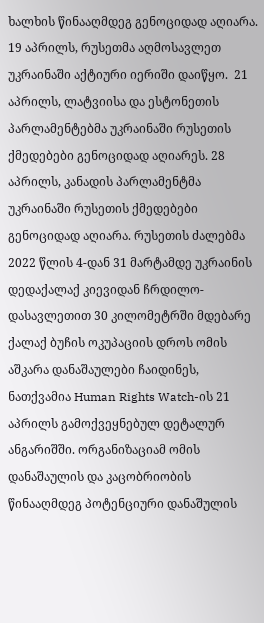ხალხის წინააღმდეგ გენოციდად აღიარა. 19 აპრილს, რუსეთმა აღმოსავლეთ უკრაინაში აქტიური იერიში დაიწყო.  21 აპრილს, ლატვიისა და ესტონეთის პარლამენტებმა უკრაინაში რუსეთის ქმედებები გენოციდად აღიარეს. 28 აპრილს, კანადის პარლამენტმა უკრაინაში რუსეთის ქმედებები გენოციდად აღიარა. რუსეთის ძალებმა 2022 წლის 4-დან 31 მარტამდე უკრაინის დედაქალაქ კიევიდან ჩრდილო-დასავლეთით 30 კილომეტრში მდებარე ქალაქ ბუჩის ოკუპაციის დროს ომის აშკარა დანაშაულები ჩაიდინეს, ნათქვამია Human Rights Watch-ის 21 აპრილს გამოქვეყნებულ დეტალურ ანგარიშში. ორგანიზაციამ ომის დანაშაულის და კაცობრიობის წინააღმდეგ პოტენციური დანაშულის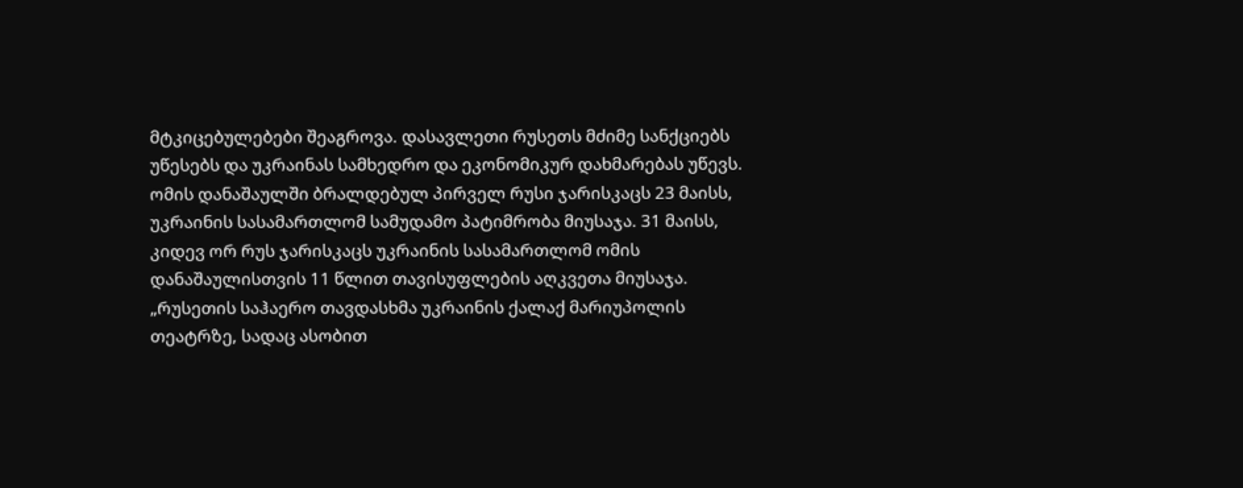მტკიცებულებები შეაგროვა. დასავლეთი რუსეთს მძიმე სანქციებს უწესებს და უკრაინას სამხედრო და ეკონომიკურ დახმარებას უწევს. ომის დანაშაულში ბრალდებულ პირველ რუსი ჯარისკაცს 23 მაისს, უკრაინის სასამართლომ სამუდამო პატიმრობა მიუსაჯა. 31 მაისს, კიდევ ორ რუს ჯარისკაცს უკრაინის სასამართლომ ომის დანაშაულისთვის 11 წლით თავისუფლების აღკვეთა მიუსაჯა. „რუსეთის საჰაერო თავდასხმა უკრაინის ქალაქ მარიუპოლის თეატრზე, სადაც ასობით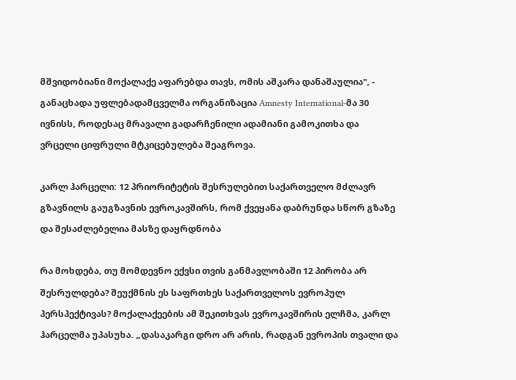მშვიდობიანი მოქალაქე აფარებდა თავს, ომის აშკარა დანაშაულია", - განაცხადა უფლებადამცველმა ორგანიზაცია Amnesty International-მა 30 ივნისს, როდესაც მრავალი გადარჩენილი ადამიანი გამოკითხა და ვრცელი ციფრული მტკიცებულება შეაგროვა.

კარლ ჰარცელი: 12 პრიორიტეტის შესრულებით საქართველო მძლავრ გზავნილს გაუგზავნის ევროკავშირს, რომ ქვეყანა დაბრუნდა სწორ გზაზე და შესაძლებელია მასზე დაყრდნობა

რა მოხდება, თუ მომდევნო ექვსი თვის განმავლობაში 12 პირობა არ შესრულდება? შეუქმნის ეს საფრთხეს საქართველოს ევროპულ პერსპექტივას? მოქალაქეების ამ შეკითხვას ევროკავშირის ელჩმა, კარლ ჰარცელმა უპასუხა. „დასაკარგი დრო არ არის, რადგან ევროპის თვალი და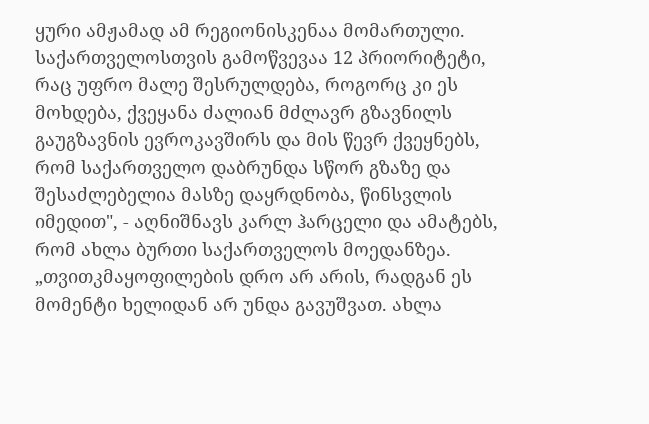ყური ამჟამად ამ რეგიონისკენაა მომართული. საქართველოსთვის გამოწვევაა 12 პრიორიტეტი, რაც უფრო მალე შესრულდება, როგორც კი ეს მოხდება, ქვეყანა ძალიან მძლავრ გზავნილს გაუგზავნის ევროკავშირს და მის წევრ ქვეყნებს, რომ საქართველო დაბრუნდა სწორ გზაზე და შესაძლებელია მასზე დაყრდნობა, წინსვლის იმედით", - აღნიშნავს კარლ ჰარცელი და ამატებს, რომ ახლა ბურთი საქართველოს მოედანზეა. „თვითკმაყოფილების დრო არ არის, რადგან ეს მომენტი ხელიდან არ უნდა გავუშვათ. ახლა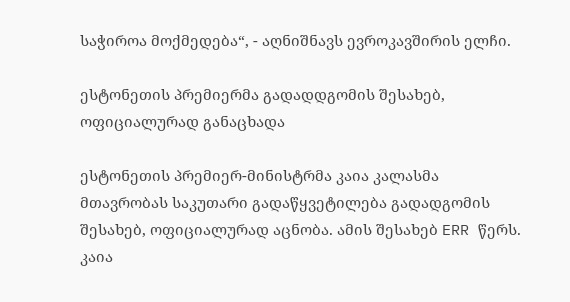საჭიროა მოქმედება“, - აღნიშნავს ევროკავშირის ელჩი.

ესტონეთის პრემიერმა გადადდგომის შესახებ, ოფიციალურად განაცხადა

ესტონეთის პრემიერ-მინისტრმა კაია კალასმა მთავრობას საკუთარი გადაწყვეტილება გადადგომის შესახებ, ოფიციალურად აცნობა. ამის შესახებ ERR წერს.  კაია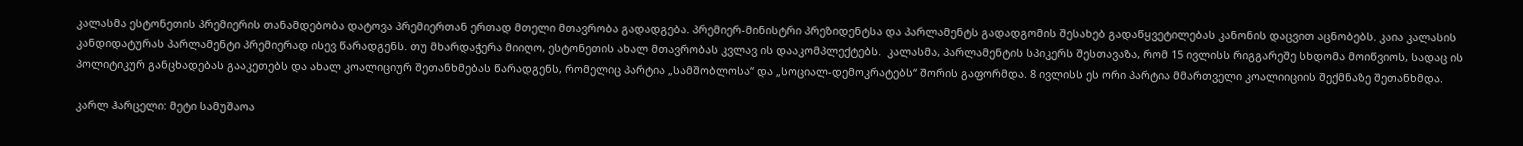კალასმა ესტონეთის პრემიერის თანამდებობა დატოვა პრემიერთან ერთად მთელი მთავრობა გადადგება. პრემიერ-მინისტრი პრეზიდენტსა და პარლამენტს გადადგომის შესახებ გადაწყვეტილებას კანონის დაცვით აცნობებს. კაია კალასის კანდიდატურას პარლამენტი პრემიერად ისევ წარადგენს. თუ მხარდაჭერა მიიღო, ესტონეთის ახალ მთავრობას კვლავ ის დააკომპლექტებს.  კალასმა, პარლამენტის სპიკერს შესთავაზა, რომ 15 ივლისს რიგგარეშე სხდომა მოიწვიოს, სადაც ის პოლიტიკურ განცხადებას გააკეთებს და ახალ კოალიციურ შეთანხმებას წარადგენს, რომელიც პარტია „სამშობლოსა“ და „სოციალ-დემოკრატებს“ შორის გაფორმდა. 8 ივლისს ეს ორი პარტია მმართველი კოალიიციის შექმნაზე შეთანხმდა.

კარლ ჰარცელი: მეტი სამუშაოა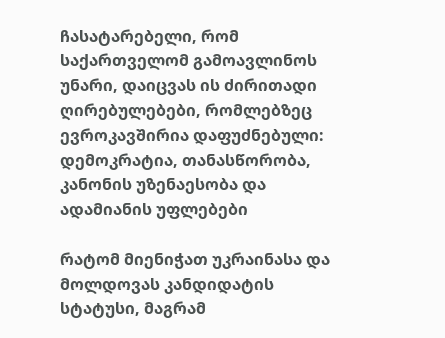ჩასატარებელი, რომ საქართველომ გამოავლინოს უნარი, დაიცვას ის ძირითადი ღირებულებები, რომლებზეც ევროკავშირია დაფუძნებული: დემოკრატია, თანასწორობა, კანონის უზენაესობა და ადამიანის უფლებები

რატომ მიენიჭათ უკრაინასა და მოლდოვას კანდიდატის სტატუსი, მაგრამ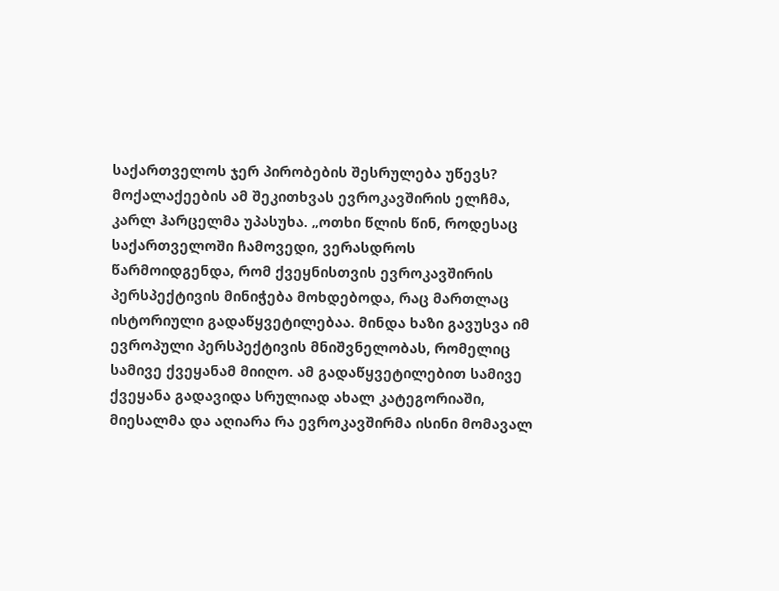საქართველოს ჯერ პირობების შესრულება უწევს? მოქალაქეების ამ შეკითხვას ევროკავშირის ელჩმა, კარლ ჰარცელმა უპასუხა. „ოთხი წლის წინ, როდესაც საქართველოში ჩამოვედი, ვერასდროს წარმოიდგენდა, რომ ქვეყნისთვის ევროკავშირის პერსპექტივის მინიჭება მოხდებოდა, რაც მართლაც ისტორიული გადაწყვეტილებაა. მინდა ხაზი გავუსვა იმ ევროპული პერსპექტივის მნიშვნელობას, რომელიც სამივე ქვეყანამ მიიღო. ამ გადაწყვეტილებით სამივე ქვეყანა გადავიდა სრულიად ახალ კატეგორიაში, მიესალმა და აღიარა რა ევროკავშირმა ისინი მომავალ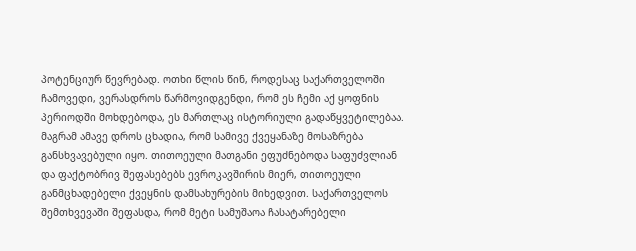პოტენციურ წევრებად. ოთხი წლის წინ, როდესაც საქართველოში ჩამოვედი, ვერასდროს წარმოვიდგენდი, რომ ეს ჩემი აქ ყოფნის პერიოდში მოხდებოდა, ეს მართლაც ისტორიული გადაწყვეტილებაა. მაგრამ ამავე დროს ცხადია, რომ სამივე ქვეყანაზე მოსაზრება განსხვავებული იყო. თითოეული მათგანი ეფუძნებოდა საფუძვლიან და ფაქტობრივ შეფასებებს ევროკავშირის მიერ, თითოეული განმცხადებელი ქვეყნის დამსახურების მიხედვით. საქართველოს შემთხვევაში შეფასდა, რომ მეტი სამუშაოა ჩასატარებელი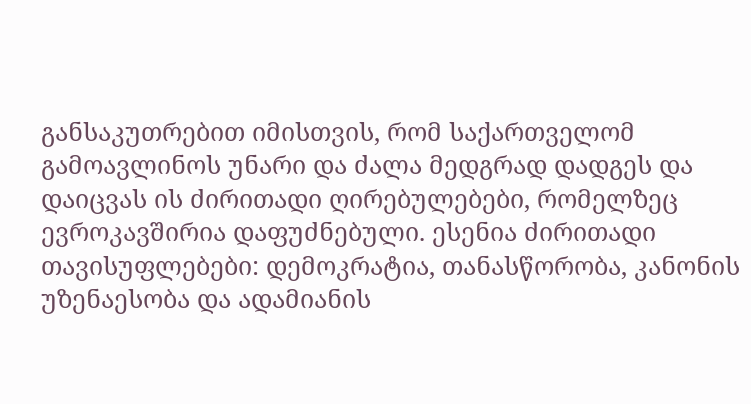განსაკუთრებით იმისთვის, რომ საქართველომ გამოავლინოს უნარი და ძალა მედგრად დადგეს და დაიცვას ის ძირითადი ღირებულებები, რომელზეც ევროკავშირია დაფუძნებული. ესენია ძირითადი თავისუფლებები: დემოკრატია, თანასწორობა, კანონის უზენაესობა და ადამიანის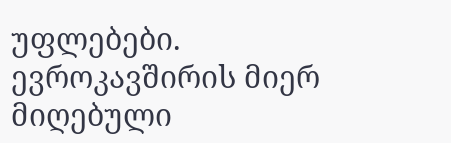უფლებები. ევროკავშირის მიერ მიღებული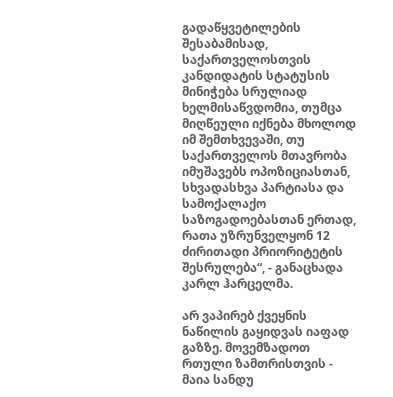გადაწყვეტილების შესაბამისად, საქართველოსთვის კანდიდატის სტატუსის მინიჭება სრულიად ხელმისაწვდომია, თუმცა მიღწეული იქნება მხოლოდ იმ შემთხვევაში, თუ საქართველოს მთავრობა იმუშავებს ოპოზიციასთან, სხვადასხვა პარტიასა და სამოქალაქო საზოგადოებასთან ერთად, რათა უზრუნველყონ 12 ძირითადი პრიორიტეტის შესრულება“, - განაცხადა კარლ ჰარცელმა.

არ ვაპირებ ქვეყნის ნაწილის გაყიდვას იაფად გაზზე. მოვემზადოთ რთული ზამთრისთვის - მაია სანდუ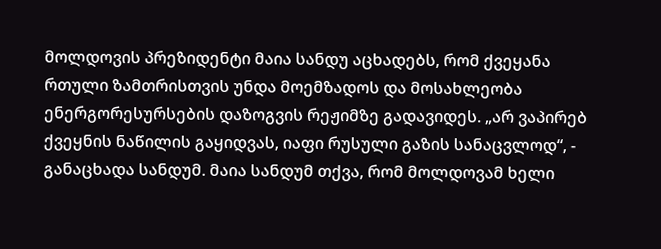მოლდოვის პრეზიდენტი მაია სანდუ აცხადებს, რომ ქვეყანა რთული ზამთრისთვის უნდა მოემზადოს და მოსახლეობა ენერგორესურსების დაზოგვის რეჟიმზე გადავიდეს. „არ ვაპირებ ქვეყნის ნაწილის გაყიდვას, იაფი რუსული გაზის სანაცვლოდ“, - განაცხადა სანდუმ. მაია სანდუმ თქვა, რომ მოლდოვამ ხელი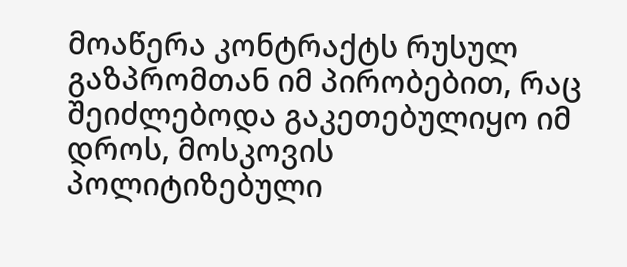მოაწერა კონტრაქტს რუსულ გაზპრომთან იმ პირობებით, რაც შეიძლებოდა გაკეთებულიყო იმ დროს, მოსკოვის პოლიტიზებული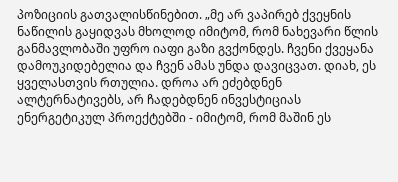პოზიციის გათვალისწინებით. „მე არ ვაპირებ ქვეყნის ნაწილის გაყიდვას მხოლოდ იმიტომ, რომ ნახევარი წლის განმავლობაში უფრო იაფი გაზი გვქონდეს. ჩვენი ქვეყანა დამოუკიდებელია და ჩვენ ამას უნდა დავიცვათ. დიახ, ეს ყველასთვის რთულია. დროა არ ეძებდნენ ალტერნატივებს, არ ჩადებდნენ ინვესტიციას ენერგეტიკულ პროექტებში - იმიტომ, რომ მაშინ ეს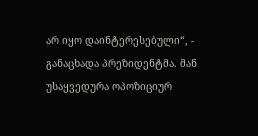არ იყო დაინტერესებული“, - განაცხადა პრეზიდენტმა. მან უსაყვედურა ოპოზიციურ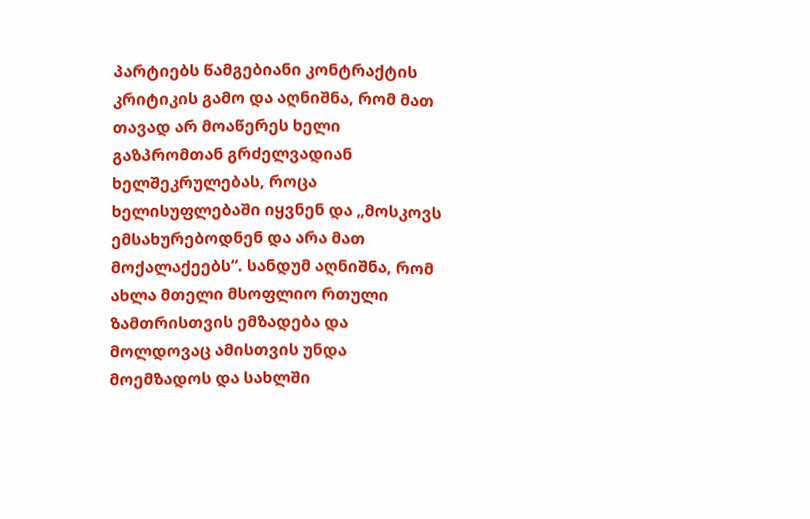პარტიებს წამგებიანი კონტრაქტის კრიტიკის გამო და აღნიშნა, რომ მათ თავად არ მოაწერეს ხელი გაზპრომთან გრძელვადიან ხელშეკრულებას, როცა ხელისუფლებაში იყვნენ და „მოსკოვს ემსახურებოდნენ და არა მათ მოქალაქეებს“. სანდუმ აღნიშნა, რომ ახლა მთელი მსოფლიო რთული ზამთრისთვის ემზადება და მოლდოვაც ამისთვის უნდა მოემზადოს და სახლში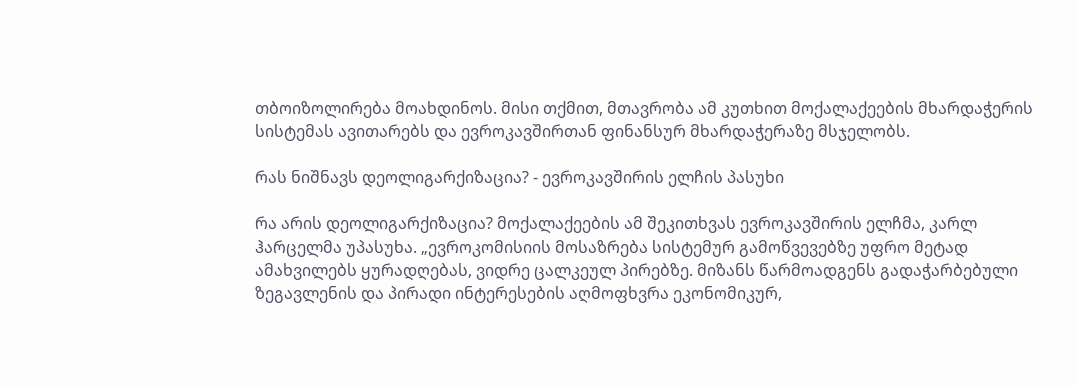თბოიზოლირება მოახდინოს. მისი თქმით, მთავრობა ამ კუთხით მოქალაქეების მხარდაჭერის სისტემას ავითარებს და ევროკავშირთან ფინანსურ მხარდაჭერაზე მსჯელობს.

რას ნიშნავს დეოლიგარქიზაცია? - ევროკავშირის ელჩის პასუხი

რა არის დეოლიგარქიზაცია? მოქალაქეების ამ შეკითხვას ევროკავშირის ელჩმა, კარლ ჰარცელმა უპასუხა. „ევროკომისიის მოსაზრება სისტემურ გამოწვევებზე უფრო მეტად ამახვილებს ყურადღებას, ვიდრე ცალკეულ პირებზე. მიზანს წარმოადგენს გადაჭარბებული ზეგავლენის და პირადი ინტერესების აღმოფხვრა ეკონომიკურ,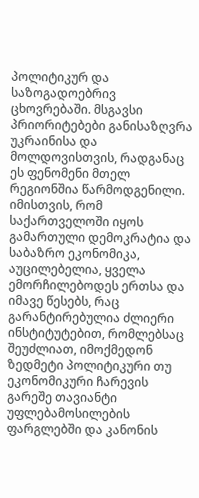პოლიტიკურ და საზოგადოებრივ ცხოვრებაში. მსგავსი პრიორიტებები განისაზღვრა უკრაინისა და მოლდოვისთვის, რადგანაც ეს ფენომენი მთელ რეგიონშია წარმოდგენილი. იმისთვის, რომ საქართველოში იყოს გამართული დემოკრატია და საბაზრო ეკონომიკა, აუცილებელია, ყველა ემორჩილებოდეს ერთსა და იმავე წესებს, რაც გარანტირებულია ძლიერი ინსტიტუტებით, რომლებსაც შეუძლიათ, იმოქმედონ ზედმეტი პოლიტიკური თუ ეკონომიკური ჩარევის გარეშე თავიანტი უფლებამოსილების ფარგლებში და კანონის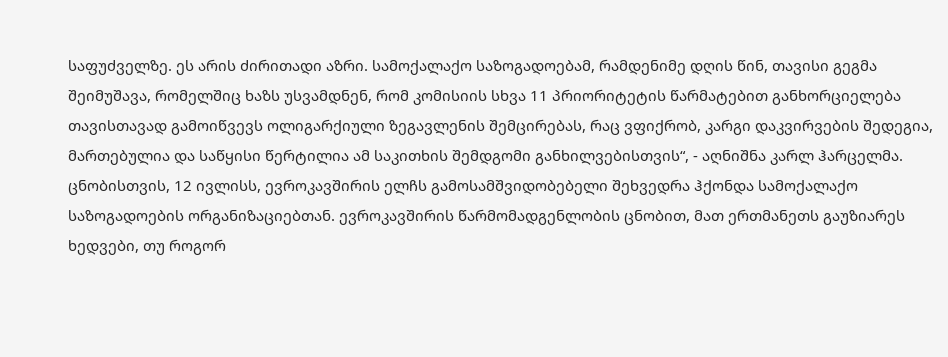საფუძველზე. ეს არის ძირითადი აზრი. სამოქალაქო საზოგადოებამ, რამდენიმე დღის წინ, თავისი გეგმა შეიმუშავა, რომელშიც ხაზს უსვამდნენ, რომ კომისიის სხვა 11 პრიორიტეტის წარმატებით განხორციელება თავისთავად გამოიწვევს ოლიგარქიული ზეგავლენის შემცირებას, რაც ვფიქრობ, კარგი დაკვირვების შედეგია, მართებულია და საწყისი წერტილია ამ საკითხის შემდგომი განხილვებისთვის“, - აღნიშნა კარლ ჰარცელმა. ცნობისთვის, 12 ივლისს, ევროკავშირის ელჩს გამოსამშვიდობებელი შეხვედრა ჰქონდა სამოქალაქო საზოგადოების ორგანიზაციებთან. ევროკავშირის წარმომადგენლობის ცნობით, მათ ერთმანეთს გაუზიარეს ხედვები, თუ როგორ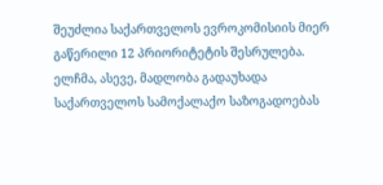შეუძლია საქართველოს ევროკომისიის მიერ გაწერილი 12 პრიორიტეტის შესრულება. ელჩმა, ასევე, მადლობა გადაუხადა საქართველოს სამოქალაქო საზოგადოებას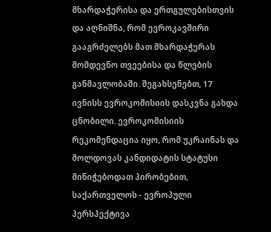მხარდაჭერისა და ერთგულებისთვის და აღნიშნა, რომ ევროკავშირი გააგრძელებს მათ მხარდაჭერას მომდევნო თვეებისა და წლების განმავლობაში. შეგახსენებთ, 17 ივნისს ევროკომისიის დასკვნა გახდა ცნობილი. ევროკომისიის რეკომენდაცია იყო, რომ უკრაინას და მოლდოვას კანდიდატის სტატუსი მინიჭებოდათ პირობებით, საქართველოს - ევროპული პერსპექტივა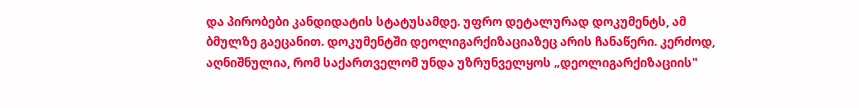და პირობები კანდიდატის სტატუსამდე. უფრო დეტალურად დოკუმენტს, ამ ბმულზე გაეცანით. დოკუმენტში დეოლიგარქიზაციაზეც არის ჩანაწერი. კერძოდ, აღნიშნულია, რომ საქართველომ უნდა უზრუნველყოს „დეოლიგარქიზაციის"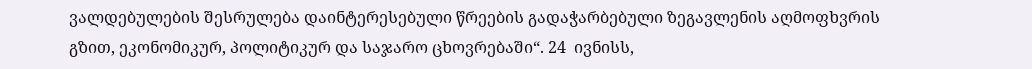ვალდებულების შესრულება დაინტერესებული წრეების გადაჭარბებული ზეგავლენის აღმოფხვრის გზით, ეკონომიკურ, პოლიტიკურ და საჯარო ცხოვრებაში“. 24  ივნისს,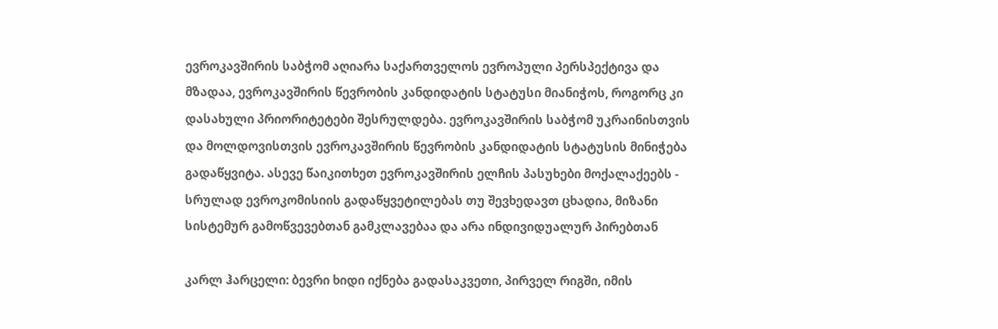ევროკავშირის საბჭომ აღიარა საქართველოს ევროპული პერსპექტივა და მზადაა, ევროკავშირის წევრობის კანდიდატის სტატუსი მიანიჭოს, როგორც კი დასახული პრიორიტეტები შესრულდება. ევროკავშირის საბჭომ უკრაინისთვის და მოლდოვისთვის ევროკავშირის წევრობის კანდიდატის სტატუსის მინიჭება გადაწყვიტა. ასევე წაიკითხეთ ევროკავშირის ელჩის პასუხები მოქალაქეებს - სრულად ევროკომისიის გადაწყვეტილებას თუ შევხედავთ ცხადია, მიზანი სისტემურ გამოწვევებთან გამკლავებაა და არა ინდივიდუალურ პირებთან

კარლ ჰარცელი: ბევრი ხიდი იქნება გადასაკვეთი, პირველ რიგში, იმის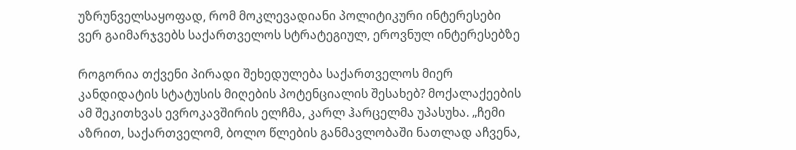უზრუნველსაყოფად, რომ მოკლევადიანი პოლიტიკური ინტერესები ვერ გაიმარჯვებს საქართველოს სტრატეგიულ, ეროვნულ ინტერესებზე

როგორია თქვენი პირადი შეხედულება საქართველოს მიერ კანდიდატის სტატუსის მიღების პოტენციალის შესახებ? მოქალაქეების ამ შეკითხვას ევროკავშირის ელჩმა, კარლ ჰარცელმა უპასუხა. „ჩემი აზრით, საქართველომ, ბოლო წლების განმავლობაში ნათლად აჩვენა,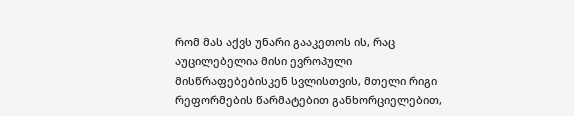რომ მას აქვს უნარი გააკეთოს ის, რაც აუცილებელია მისი ევროპული მისწრაფებებისკენ სვლისთვის, მთელი რიგი რეფორმების წარმატებით განხორციელებით,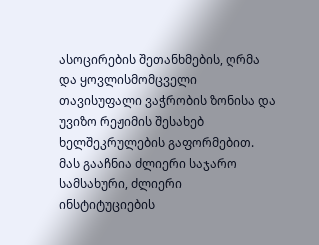ასოცირების შეთანხმების, ღრმა და ყოვლისმომცველი თავისუფალი ვაჭრობის ზონისა და უვიზო რეჟიმის შესახებ ხელშეკრულების გაფორმებით. მას გააჩნია ძლიერი საჯარო სამსახური, ძლიერი ინსტიტუციების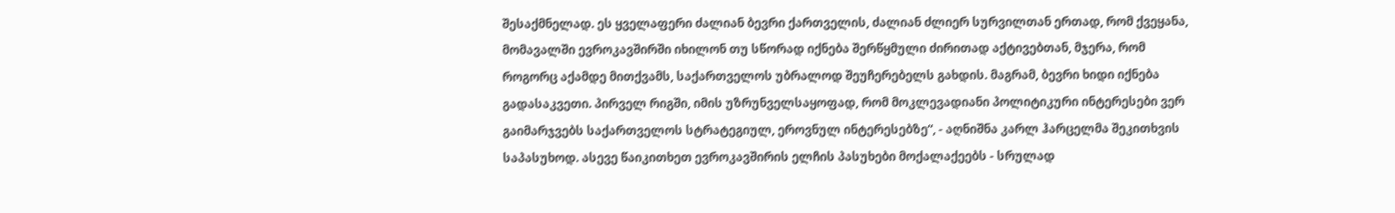შესაქმნელად. ეს ყველაფერი ძალიან ბევრი ქართველის, ძალიან ძლიერ სურვილთან ერთად, რომ ქვეყანა, მომავალში ევროკავშირში იხილონ თუ სწორად იქნება შერწყმული ძირითად აქტივებთან, მჯერა, რომ როგორც აქამდე მითქვამს, საქართველოს უბრალოდ შეუჩერებელს გახდის. მაგრამ, ბევრი ხიდი იქნება გადასაკვეთი. პირველ რიგში, იმის უზრუნველსაყოფად, რომ მოკლევადიანი პოლიტიკური ინტერესები ვერ გაიმარჯვებს საქართველოს სტრატეგიულ, ეროვნულ ინტერესებზე“, - აღნიშნა კარლ ჰარცელმა შეკითხვის საპასუხოდ. ასევე წაიკითხეთ ევროკავშირის ელჩის პასუხები მოქალაქეებს - სრულად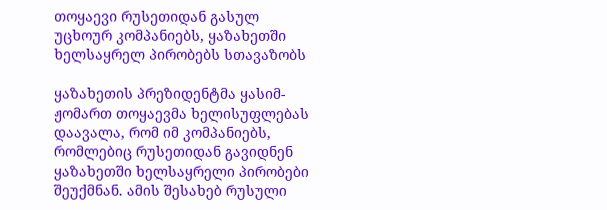თოყაევი რუსეთიდან გასულ უცხოურ კომპანიებს, ყაზახეთში ხელსაყრელ პირობებს სთავაზობს

ყაზახეთის პრეზიდენტმა ყასიმ-ჟომართ თოყაევმა ხელისუფლებას დაავალა, რომ იმ კომპანიებს, რომლებიც რუსეთიდან გავიდნენ ყაზახეთში ხელსაყრელი პირობები შეუქმნან. ამის შესახებ რუსული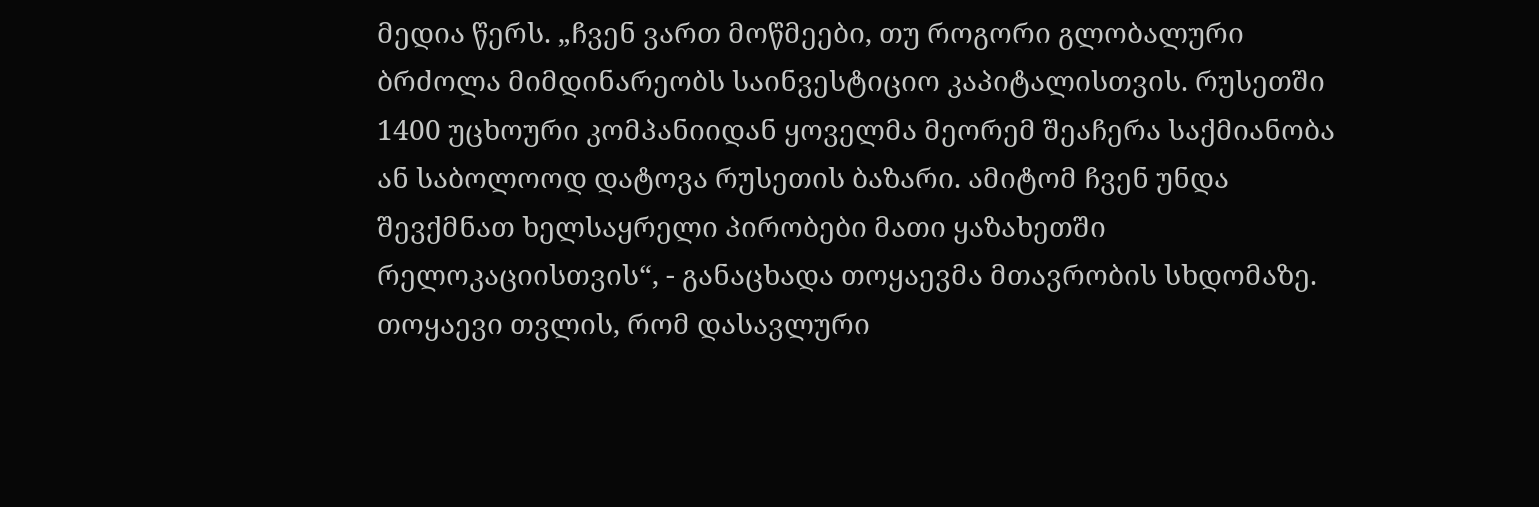მედია წერს. „ჩვენ ვართ მოწმეები, თუ როგორი გლობალური ბრძოლა მიმდინარეობს საინვესტიციო კაპიტალისთვის. რუსეთში 1400 უცხოური კომპანიიდან ყოველმა მეორემ შეაჩერა საქმიანობა ან საბოლოოდ დატოვა რუსეთის ბაზარი. ამიტომ ჩვენ უნდა შევქმნათ ხელსაყრელი პირობები მათი ყაზახეთში რელოკაციისთვის“, - განაცხადა თოყაევმა მთავრობის სხდომაზე. თოყაევი თვლის, რომ დასავლური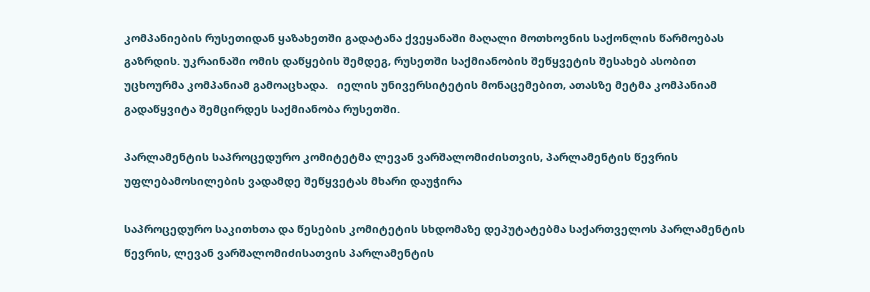კომპანიების რუსეთიდან ყაზახეთში გადატანა ქვეყანაში მაღალი მოთხოვნის საქონლის წარმოებას გაზრდის. უკრაინაში ომის დაწყების შემდეგ, რუსეთში საქმიანობის შეწყვეტის შესახებ ასობით უცხოურმა კომპანიამ გამოაცხადა.   იელის უნივერსიტეტის მონაცემებით, ათასზე მეტმა კომპანიამ გადაწყვიტა შემცირდეს საქმიანობა რუსეთში.

პარლამენტის საპროცედურო კომიტეტმა ლევან ვარშალომიძისთვის, პარლამენტის წევრის უფლებამოსილების ვადამდე შეწყვეტას მხარი დაუჭირა

საპროცედურო საკითხთა და წესების კომიტეტის სხდომაზე დეპუტატებმა საქართველოს პარლამენტის წევრის, ლევან ვარშალომიძისათვის პარლამენტის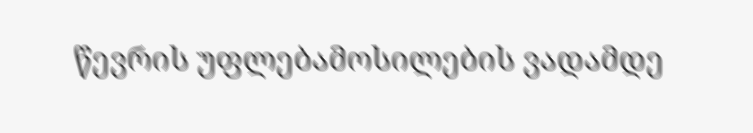წევრის უფლებამოსილების ვადამდე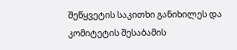შეწყვეტის საკითხი განიხილეს და  კომიტეტის შესაბამის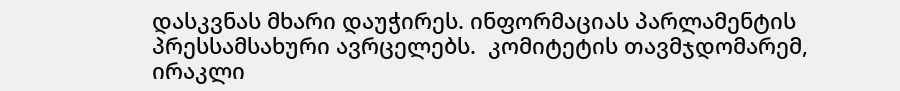დასკვნას მხარი დაუჭირეს. ინფორმაციას პარლამენტის პრესსამსახური ავრცელებს.  კომიტეტის თავმჯდომარემ, ირაკლი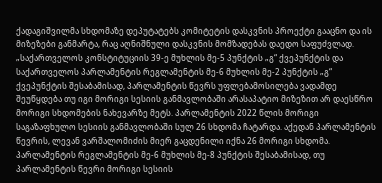ქადაგიშვილმა სხდომაზე დეპუტატებს კომიტეტის დასკვნის პროექტი გააცნო და ის მიზეზები განმარტა, რაც აღნიშნული დასკვნის მომზადებას დაედო საფუძვლად. „საქართველოს კონსტიტუციის 39-ე მუხლის მე-5 პუნქტის „გ“ ქვეპუნქტის და საქართველოს პარლამენტის რეგლამენტის მე-6 მუხლის მე-2 პუნქტის „გ“ ქვეპუნქტის შესაბამისად, პარლამენტის წევრს უფლებამოსილება ვადამდე შეუწყდება თუ იგი მორიგი სესიის განმავლობაში არასაპატიო მიზეზით არ დაესწრო მორიგი სხდომების ნახევარზე მეტს. პარლამენტის 2022 წლის მორიგი საგაზაფხულო სესიის განმავლობაში სულ 26 სხდომა ჩატარდა. აქედან პარლამენტის წევრის, ლევან ვარშალომიძის მიერ გაცდენილი იქნა 26 მორიგი სხდომა. პარლამენტის რეგლამენტის მე-6 მუხლის მე-8 პუნქტის შესაბამისად, თუ პარლამენტის წევრი მორიგი სესიის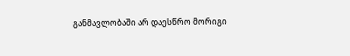განმავლობაში არ დაესწრო მორიგი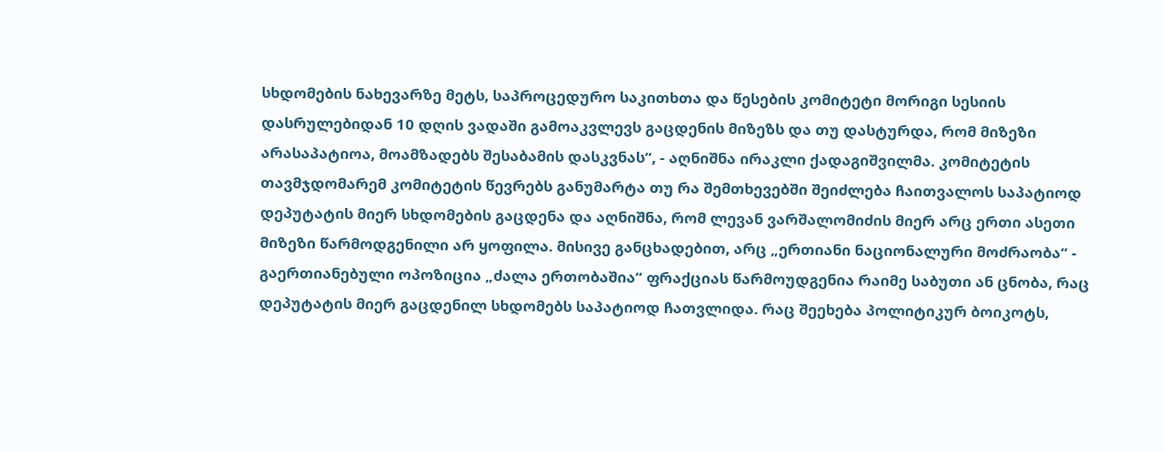სხდომების ნახევარზე მეტს, საპროცედურო საკითხთა და წესების კომიტეტი მორიგი სესიის დასრულებიდან 10 დღის ვადაში გამოაკვლევს გაცდენის მიზეზს და თუ დასტურდა, რომ მიზეზი არასაპატიოა, მოამზადებს შესაბამის დასკვნას“, - აღნიშნა ირაკლი ქადაგიშვილმა. კომიტეტის თავმჯდომარემ კომიტეტის წევრებს განუმარტა თუ რა შემთხევებში შეიძლება ჩაითვალოს საპატიოდ დეპუტატის მიერ სხდომების გაცდენა და აღნიშნა, რომ ლევან ვარშალომიძის მიერ არც ერთი ასეთი მიზეზი წარმოდგენილი არ ყოფილა. მისივე განცხადებით, არც „ერთიანი ნაციონალური მოძრაობა“ - გაერთიანებული ოპოზიცია „ძალა ერთობაშია“ ფრაქციას წარმოუდგენია რაიმე საბუთი ან ცნობა, რაც დეპუტატის მიერ გაცდენილ სხდომებს საპატიოდ ჩათვლიდა. რაც შეეხება პოლიტიკურ ბოიკოტს,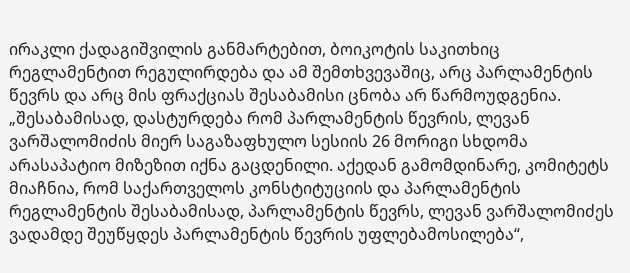ირაკლი ქადაგიშვილის განმარტებით, ბოიკოტის საკითხიც რეგლამენტით რეგულირდება და ამ შემთხვევაშიც, არც პარლამენტის წევრს და არც მის ფრაქციას შესაბამისი ცნობა არ წარმოუდგენია. „შესაბამისად, დასტურდება რომ პარლამენტის წევრის, ლევან ვარშალომიძის მიერ საგაზაფხულო სესიის 26 მორიგი სხდომა არასაპატიო მიზეზით იქნა გაცდენილი. აქედან გამომდინარე, კომიტეტს მიაჩნია, რომ საქართველოს კონსტიტუციის და პარლამენტის რეგლამენტის შესაბამისად, პარლამენტის წევრს, ლევან ვარშალომიძეს ვადამდე შეუწყდეს პარლამენტის წევრის უფლებამოსილება“,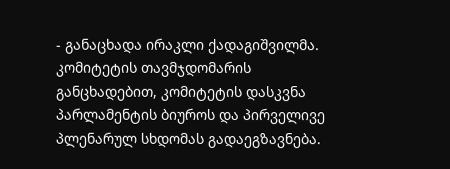- განაცხადა ირაკლი ქადაგიშვილმა. კომიტეტის თავმჯდომარის განცხადებით, კომიტეტის დასკვნა პარლამენტის ბიუროს და პირველივე პლენარულ სხდომას გადაეგზავნება.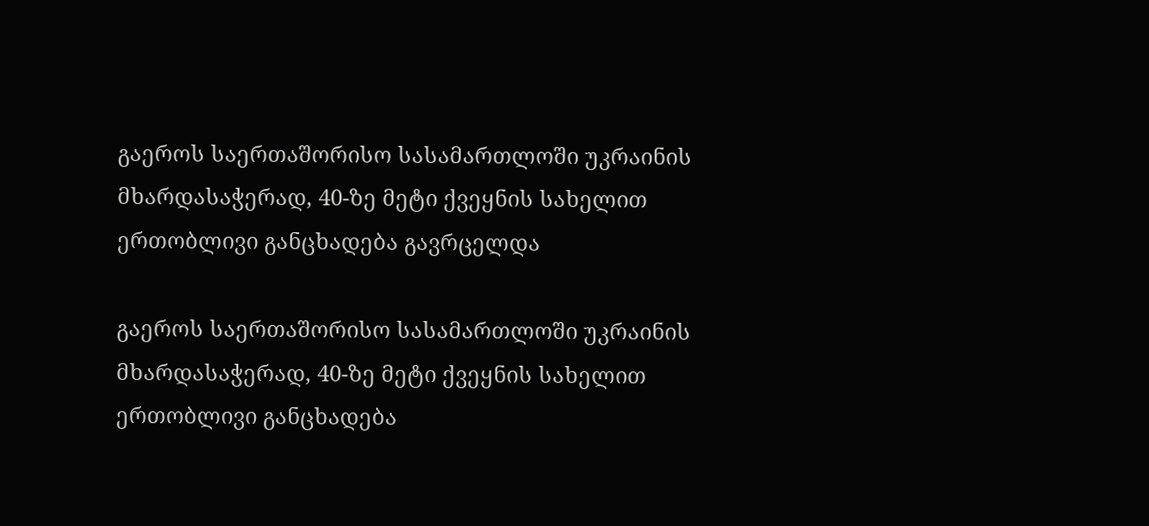გაეროს საერთაშორისო სასამართლოში უკრაინის მხარდასაჭერად, 40-ზე მეტი ქვეყნის სახელით ერთობლივი განცხადება გავრცელდა

გაეროს საერთაშორისო სასამართლოში უკრაინის მხარდასაჭერად, 40-ზე მეტი ქვეყნის სახელით ერთობლივი განცხადება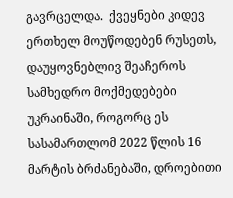გავრცელდა.  ქვეყნები კიდევ ერთხელ მოუწოდებენ რუსეთს, დაუყოვნებლივ შეაჩეროს სამხედრო მოქმედებები უკრაინაში, როგორც ეს სასამართლომ 2022 წლის 16 მარტის ბრძანებაში, დროებითი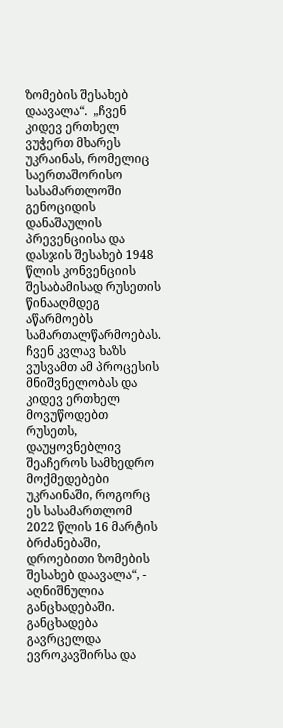ზომების შესახებ დაავალა“.  „ჩვენ კიდევ ერთხელ ვუჭერთ მხარეს უკრაინას, რომელიც  საერთაშორისო სასამართლოში გენოციდის დანაშაულის პრევენციისა და დასჯის შესახებ 1948 წლის კონვენციის შესაბამისად რუსეთის წინააღმდეგ აწარმოებს სამართალწარმოებას. ჩვენ კვლავ ხაზს ვუსვამთ ამ პროცესის მნიშვნელობას და კიდევ ერთხელ მოვუწოდებთ რუსეთს, დაუყოვნებლივ შეაჩეროს სამხედრო მოქმედებები უკრაინაში, როგორც ეს სასამართლომ 2022 წლის 16 მარტის ბრძანებაში, დროებითი ზომების შესახებ დაავალა“, - აღნიშნულია განცხადებაში.  განცხადება გავრცელდა ევროკავშირსა და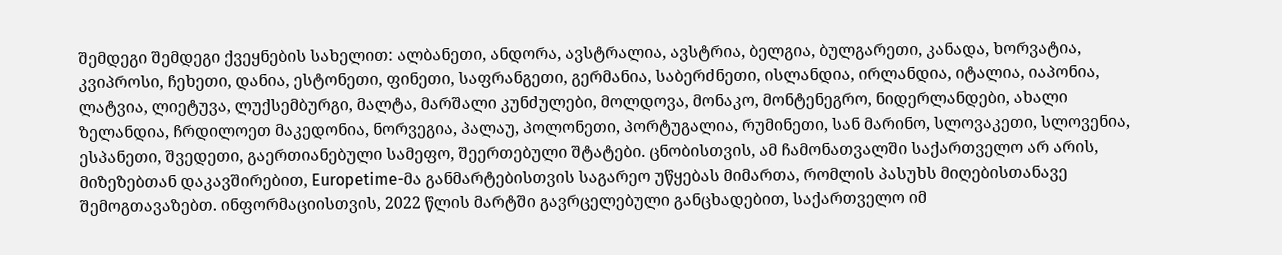შემდეგი შემდეგი ქვეყნების სახელით: ალბანეთი, ანდორა, ავსტრალია, ავსტრია, ბელგია, ბულგარეთი, კანადა, ხორვატია, კვიპროსი, ჩეხეთი, დანია, ესტონეთი, ფინეთი, საფრანგეთი, გერმანია, საბერძნეთი, ისლანდია, ირლანდია, იტალია, იაპონია, ლატვია, ლიეტუვა, ლუქსემბურგი, მალტა, მარშალი კუნძულები, მოლდოვა, მონაკო, მონტენეგრო, ნიდერლანდები, ახალი ზელანდია, ჩრდილოეთ მაკედონია, ნორვეგია, პალაუ, პოლონეთი, პორტუგალია, რუმინეთი, სან მარინო, სლოვაკეთი, სლოვენია, ესპანეთი, შვედეთი, გაერთიანებული სამეფო, შეერთებული შტატები. ცნობისთვის, ამ ჩამონათვალში საქართველო არ არის, მიზეზებთან დაკავშირებით, Europetime-მა განმარტებისთვის საგარეო უწყებას მიმართა, რომლის პასუხს მიღებისთანავე შემოგთავაზებთ. ინფორმაციისთვის, 2022 წლის მარტში გავრცელებული განცხადებით, საქართველო იმ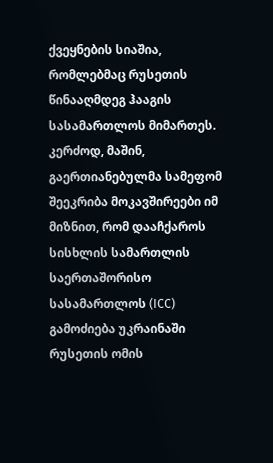ქვეყნების სიაშია, რომლებმაც რუსეთის წინააღმდეგ ჰააგის სასამართლოს მიმართეს. კერძოდ, მაშინ, გაერთიანებულმა სამეფომ შეეკრიბა მოკავშირეები იმ მიზნით, რომ დააჩქაროს სისხლის სამართლის საერთაშორისო სასამართლოს (ICC) გამოძიება უკრაინაში რუსეთის ომის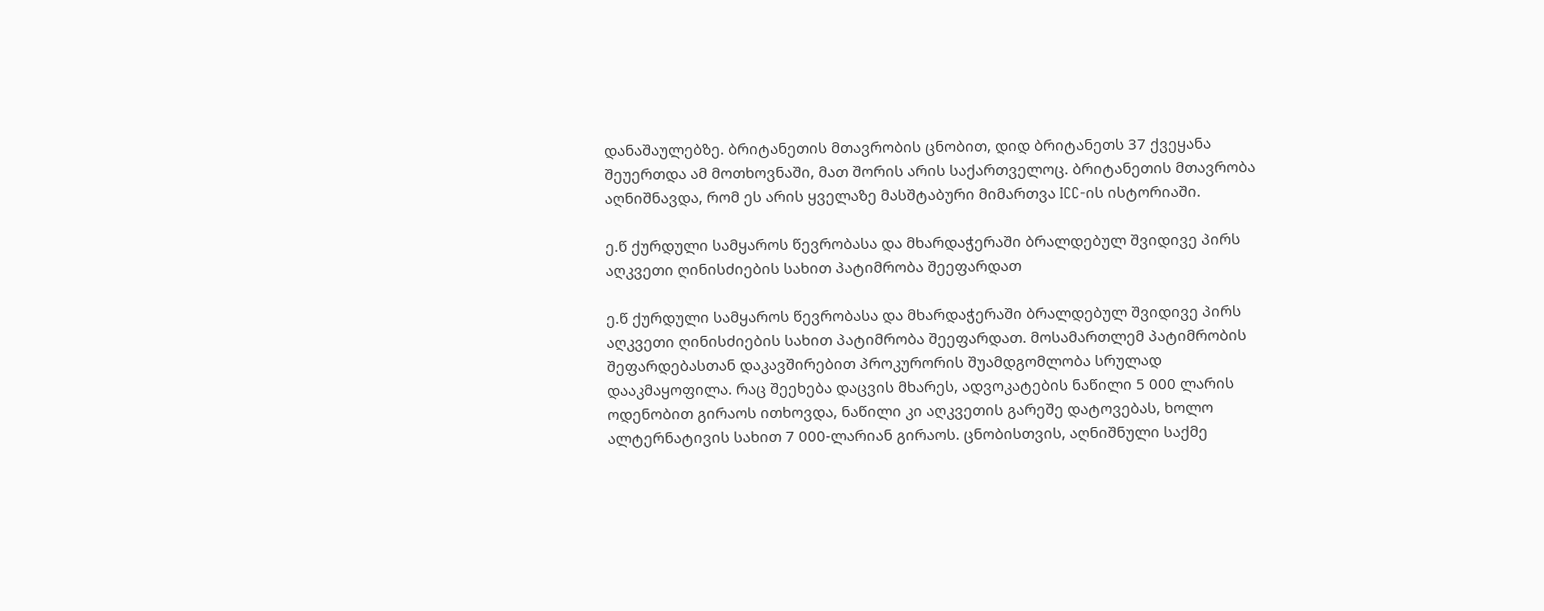დანაშაულებზე. ბრიტანეთის მთავრობის ცნობით, დიდ ბრიტანეთს 37 ქვეყანა შეუერთდა ამ მოთხოვნაში, მათ შორის არის საქართველოც. ბრიტანეთის მთავრობა აღნიშნავდა, რომ ეს არის ყველაზე მასშტაბური მიმართვა ICC-ის ისტორიაში.

ე.წ ქურდული სამყაროს წევრობასა და მხარდაჭერაში ბრალდებულ შვიდივე პირს აღკვეთი ღინისძიების სახით პატიმრობა შეეფარდათ

ე.წ ქურდული სამყაროს წევრობასა და მხარდაჭერაში ბრალდებულ შვიდივე პირს აღკვეთი ღინისძიების სახით პატიმრობა შეეფარდათ. მოსამართლემ პატიმრობის შეფარდებასთან დაკავშირებით პროკურორის შუამდგომლობა სრულად დააკმაყოფილა. რაც შეეხება დაცვის მხარეს, ადვოკატების ნაწილი 5 000 ლარის ოდენობით გირაოს ითხოვდა, ნაწილი კი აღკვეთის გარეშე დატოვებას, ხოლო ალტერნატივის სახით 7 000-ლარიან გირაოს. ცნობისთვის, აღნიშნული საქმე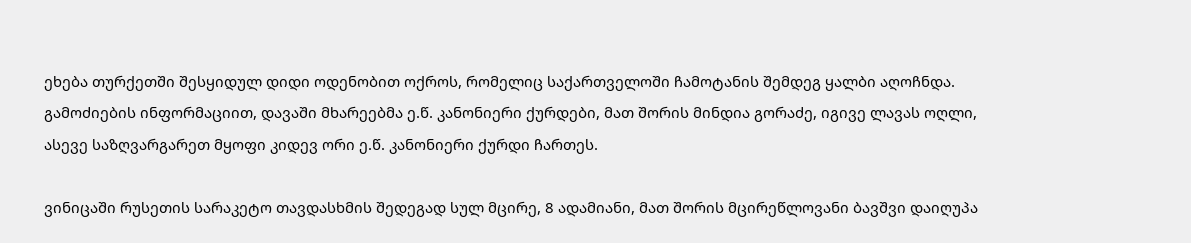ეხება თურქეთში შესყიდულ დიდი ოდენობით ოქროს, რომელიც საქართველოში ჩამოტანის შემდეგ ყალბი აღოჩნდა. გამოძიების ინფორმაციით, დავაში მხარეებმა ე.წ. კანონიერი ქურდები, მათ შორის მინდია გორაძე, იგივე ლავას ოღლი, ასევე საზღვარგარეთ მყოფი კიდევ ორი ე.წ. კანონიერი ქურდი ჩართეს.

ვინიცაში რუსეთის სარაკეტო თავდასხმის შედეგად სულ მცირე, 8 ადამიანი, მათ შორის მცირეწლოვანი ბავშვი დაიღუპა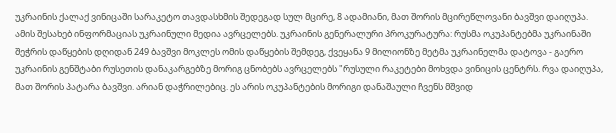უკრაინის ქალაქ ვინიცაში სარაკეტო თავდასხმის შედეგად სულ მცირე, 8 ადამიანი, მათ შორის მცირეწლოვანი ბავშვი დაიღუპა. ამის შესახებ ინფორმაციას უკრაინული მედია ავრცელებს. უკრაინის გენერალური პროკურატურა: რუსმა ოკუპანტებმა უკრაინაში შეჭრის დაწყების დღიდან 249 ბავშვი მოკლეს ომის დაწყების შემდეგ, ქვეყანა 9 მილიონზე მეტმა უკრაინელმა დატოვა - გაერო უკრაინის გენშტაბი რუსეთის დანაკარგებზე მორიგ ცნობებს ავრცელებს "რუსული რაკეტები მოხვდა ვინიცის ცენტრს. რვა დაიღუპა, მათ შორის პატარა ბავშვი. არიან დაჭრილებიც. ეს არის ოკუპანტების მორიგი დანაშაული ჩვენს მშვიდ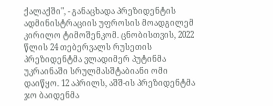ქალაქში", - განაცხადა პრეზიდენტის ადმინისტრაციის უფროსის მოადგილემ კირილო ტიმოშენკომ. ცნობისთვის, 2022 წლის 24 თებერვალს რუსეთის პრეზიდენტმა ვლადიმერ პუტინმა უკრაინაში სრულმასშტაბიანი ომი დაიწყო. 12 აპრილს, აშშ-ის პრეზიდენტმა ჯო ბაიდენმა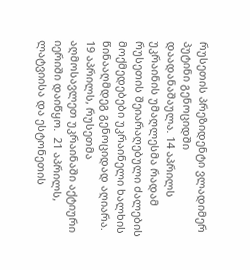რუსეთის პრეზიდენტი ვლადიმერ პუტინი გენოციდში დაადანაშაულა. 14 აპრილს უკრაინის უმაღლესმა რადამ რუსეთის შეიარაღებული ძალების მოქმედებები უკრაინელი ხალხის წინააღმდეგ გენოციდად აღიარა. 19 აპრილს, რუსეთმა აღმოსავლეთ უკრაინაში აქტიური იერიში დაიწყო.  21 აპრილს, ლატვიისა და ესტონეთის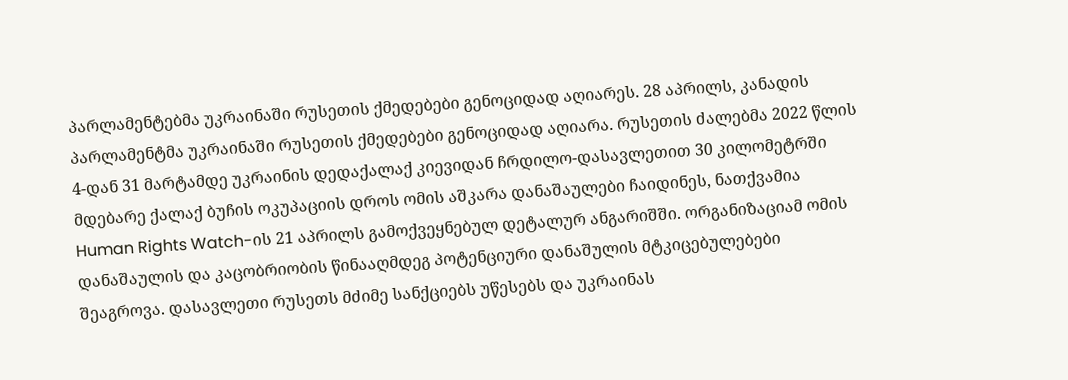პარლამენტებმა უკრაინაში რუსეთის ქმედებები გენოციდად აღიარეს. 28 აპრილს, კანადის პარლამენტმა უკრაინაში რუსეთის ქმედებები გენოციდად აღიარა. რუსეთის ძალებმა 2022 წლის 4-დან 31 მარტამდე უკრაინის დედაქალაქ კიევიდან ჩრდილო-დასავლეთით 30 კილომეტრში მდებარე ქალაქ ბუჩის ოკუპაციის დროს ომის აშკარა დანაშაულები ჩაიდინეს, ნათქვამია Human Rights Watch-ის 21 აპრილს გამოქვეყნებულ დეტალურ ანგარიშში. ორგანიზაციამ ომის დანაშაულის და კაცობრიობის წინააღმდეგ პოტენციური დანაშულის მტკიცებულებები შეაგროვა. დასავლეთი რუსეთს მძიმე სანქციებს უწესებს და უკრაინას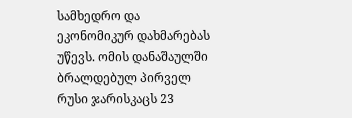სამხედრო და ეკონომიკურ დახმარებას უწევს. ომის დანაშაულში ბრალდებულ პირველ რუსი ჯარისკაცს 23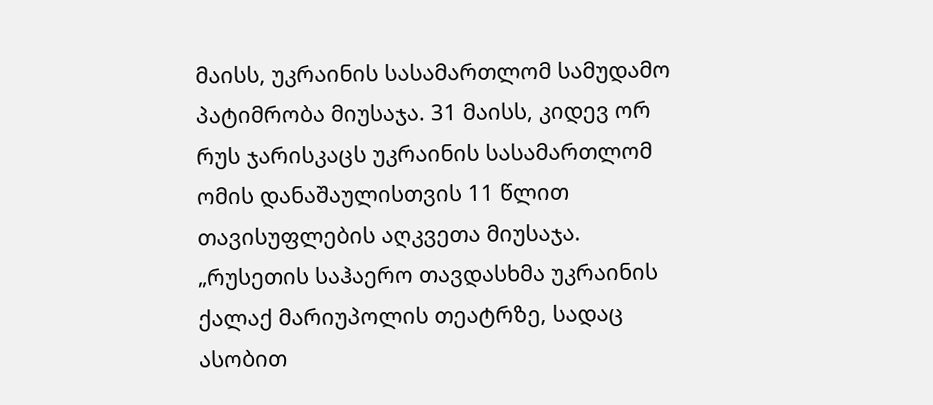მაისს, უკრაინის სასამართლომ სამუდამო პატიმრობა მიუსაჯა. 31 მაისს, კიდევ ორ რუს ჯარისკაცს უკრაინის სასამართლომ ომის დანაშაულისთვის 11 წლით თავისუფლების აღკვეთა მიუსაჯა. „რუსეთის საჰაერო თავდასხმა უკრაინის ქალაქ მარიუპოლის თეატრზე, სადაც ასობით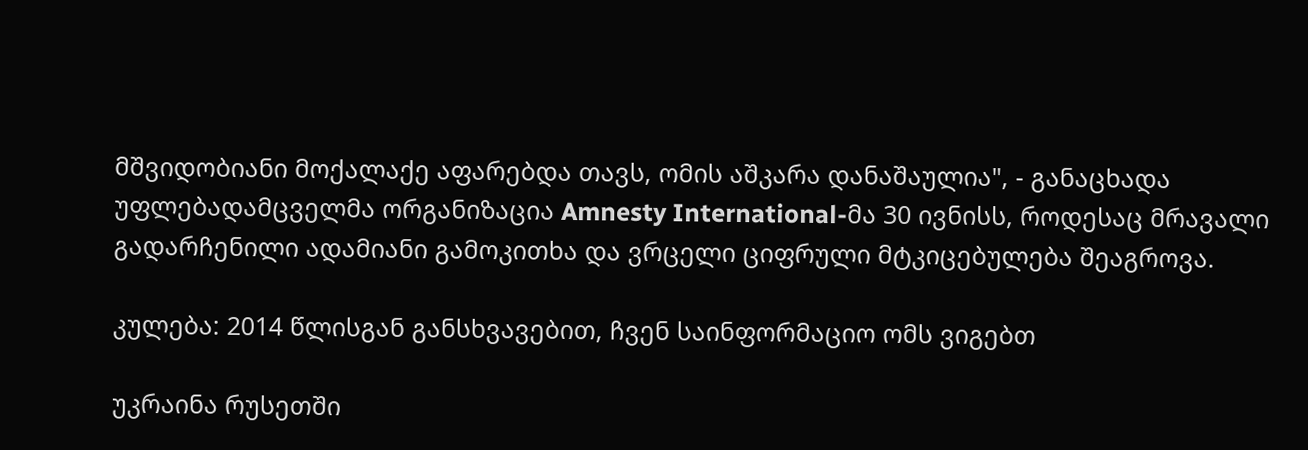მშვიდობიანი მოქალაქე აფარებდა თავს, ომის აშკარა დანაშაულია", - განაცხადა უფლებადამცველმა ორგანიზაცია Amnesty International-მა 30 ივნისს, როდესაც მრავალი გადარჩენილი ადამიანი გამოკითხა და ვრცელი ციფრული მტკიცებულება შეაგროვა.

კულება: 2014 წლისგან განსხვავებით, ჩვენ საინფორმაციო ომს ვიგებთ

უკრაინა რუსეთში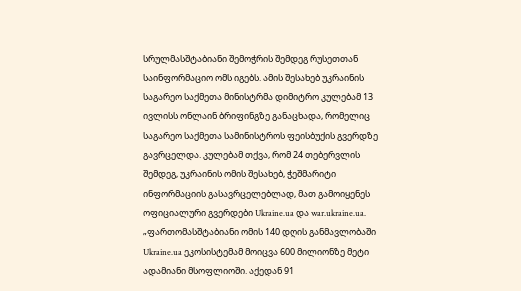სრულმასშტაბიანი შემოჭრის შემდეგ რუსეთთან საინფორმაციო ომს იგებს. ამის შესახებ უკრაინის საგარეო საქმეთა მინისტრმა დიმიტრო კულებამ 13 ივლისს ონლაინ ბრიფინგზე განაცხადა, რომელიც საგარეო საქმეთა სამინისტროს ფეისბუქის გვერდზე გავრცელდა. კულებამ თქვა, რომ 24 თებერვლის შემდეგ, უკრაინის ომის შესახებ, ჭეშმარიტი ინფორმაციის გასავრცელებლად, მათ გამოიყენეს ოფიციალური გვერდები Ukraine.ua და war.ukraine.ua. „ფართომასშტაბიანი ომის 140 დღის განმავლობაში Ukraine.ua ეკოსისტემამ მოიცვა 600 მილიონზე მეტი ადამიანი მსოფლიოში. აქედან 91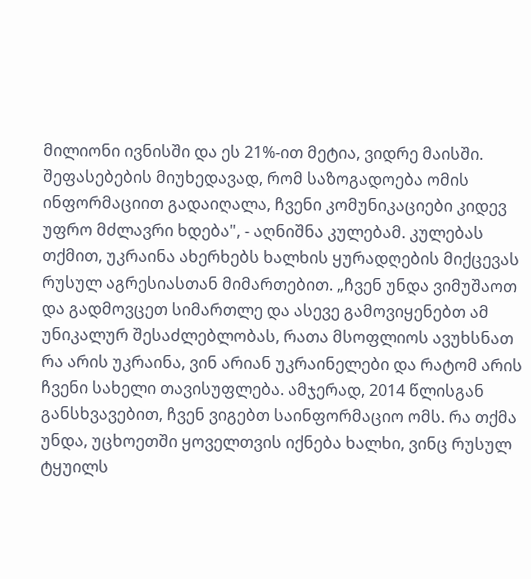მილიონი ივნისში და ეს 21%-ით მეტია, ვიდრე მაისში. შეფასებების მიუხედავად, რომ საზოგადოება ომის ინფორმაციით გადაიღალა, ჩვენი კომუნიკაციები კიდევ უფრო მძლავრი ხდება", - აღნიშნა კულებამ. კულებას თქმით, უკრაინა ახერხებს ხალხის ყურადღების მიქცევას რუსულ აგრესიასთან მიმართებით. „ჩვენ უნდა ვიმუშაოთ და გადმოვცეთ სიმართლე და ასევე გამოვიყენებთ ამ უნიკალურ შესაძლებლობას, რათა მსოფლიოს ავუხსნათ რა არის უკრაინა, ვინ არიან უკრაინელები და რატომ არის ჩვენი სახელი თავისუფლება. ამჯერად, 2014 წლისგან განსხვავებით, ჩვენ ვიგებთ საინფორმაციო ომს. რა თქმა უნდა, უცხოეთში ყოველთვის იქნება ხალხი, ვინც რუსულ ტყუილს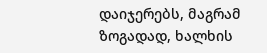დაიჯერებს, მაგრამ ზოგადად, ხალხის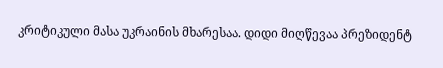კრიტიკული მასა უკრაინის მხარესაა. დიდი მიღწევაა პრეზიდენტ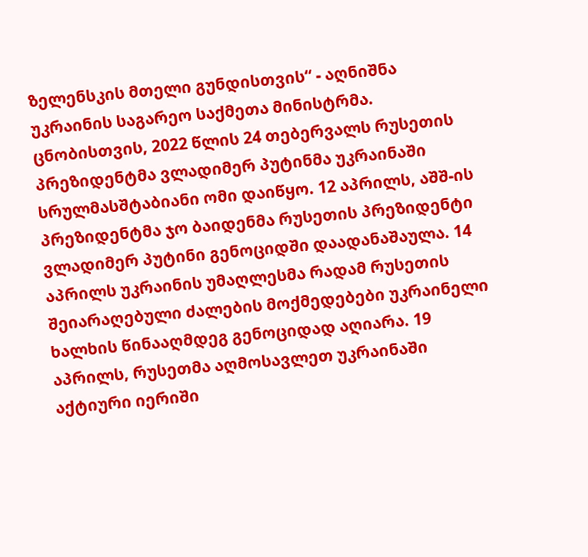ზელენსკის მთელი გუნდისთვის“ - აღნიშნა უკრაინის საგარეო საქმეთა მინისტრმა. ცნობისთვის, 2022 წლის 24 თებერვალს რუსეთის პრეზიდენტმა ვლადიმერ პუტინმა უკრაინაში სრულმასშტაბიანი ომი დაიწყო. 12 აპრილს, აშშ-ის პრეზიდენტმა ჯო ბაიდენმა რუსეთის პრეზიდენტი ვლადიმერ პუტინი გენოციდში დაადანაშაულა. 14 აპრილს უკრაინის უმაღლესმა რადამ რუსეთის შეიარაღებული ძალების მოქმედებები უკრაინელი ხალხის წინააღმდეგ გენოციდად აღიარა. 19 აპრილს, რუსეთმა აღმოსავლეთ უკრაინაში აქტიური იერიში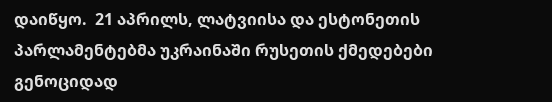დაიწყო.  21 აპრილს, ლატვიისა და ესტონეთის პარლამენტებმა უკრაინაში რუსეთის ქმედებები გენოციდად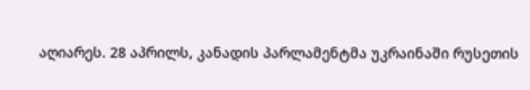აღიარეს. 28 აპრილს, კანადის პარლამენტმა უკრაინაში რუსეთის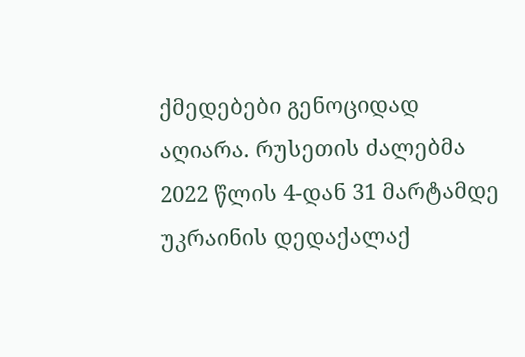ქმედებები გენოციდად აღიარა. რუსეთის ძალებმა 2022 წლის 4-დან 31 მარტამდე უკრაინის დედაქალაქ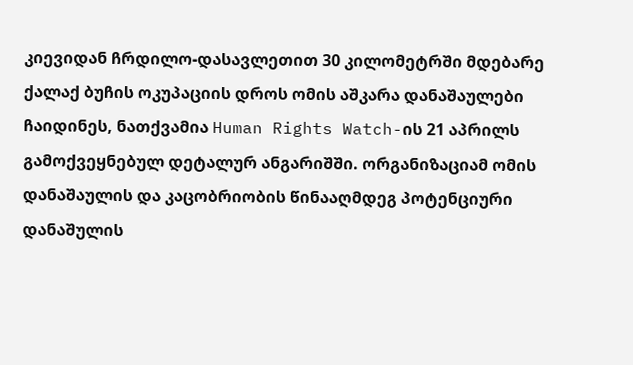კიევიდან ჩრდილო-დასავლეთით 30 კილომეტრში მდებარე ქალაქ ბუჩის ოკუპაციის დროს ომის აშკარა დანაშაულები ჩაიდინეს, ნათქვამია Human Rights Watch-ის 21 აპრილს გამოქვეყნებულ დეტალურ ანგარიშში. ორგანიზაციამ ომის დანაშაულის და კაცობრიობის წინააღმდეგ პოტენციური დანაშულის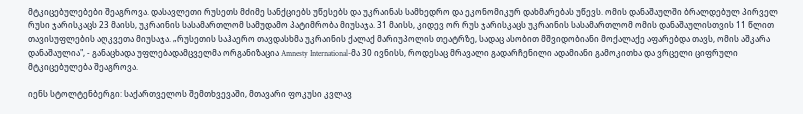მტკიცებულებები შეაგროვა. დასავლეთი რუსეთს მძიმე სანქციებს უწესებს და უკრაინას სამხედრო და ეკონომიკურ დახმარებას უწევს. ომის დანაშაულში ბრალდებულ პირველ რუსი ჯარისკაცს 23 მაისს, უკრაინის სასამართლომ სამუდამო პატიმრობა მიუსაჯა. 31 მაისს, კიდევ ორ რუს ჯარისკაცს უკრაინის სასამართლომ ომის დანაშაულისთვის 11 წლით თავისუფლების აღკვეთა მიუსაჯა. „რუსეთის საჰაერო თავდასხმა უკრაინის ქალაქ მარიუპოლის თეატრზე, სადაც ასობით მშვიდობიანი მოქალაქე აფარებდა თავს, ომის აშკარა დანაშაულია", - განაცხადა უფლებადამცველმა ორგანიზაცია Amnesty International-მა 30 ივნისს, როდესაც მრავალი გადარჩენილი ადამიანი გამოკითხა და ვრცელი ციფრული მტკიცებულება შეაგროვა.

იენს სტოლტენბერგი: საქართველოს შემთხვევაში, მთავარი ფოკუსი კვლავ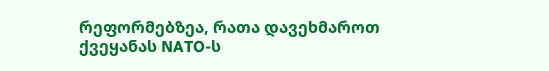რეფორმებზეა, რათა დავეხმაროთ ქვეყანას NATO-ს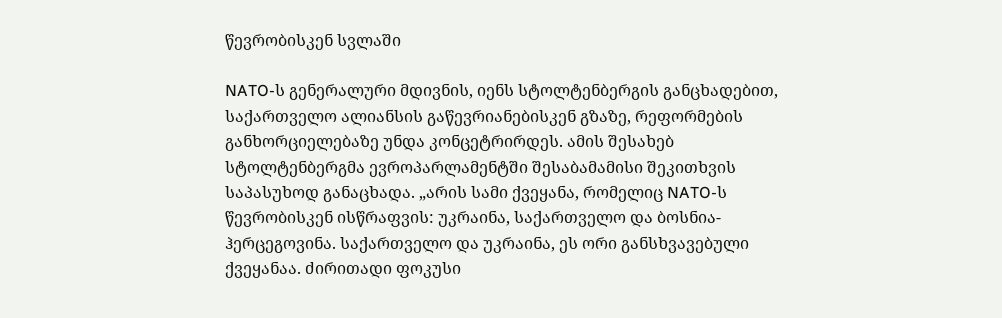წევრობისკენ სვლაში

NATO-ს გენერალური მდივნის, იენს სტოლტენბერგის განცხადებით, საქართველო ალიანსის გაწევრიანებისკენ გზაზე, რეფორმების განხორციელებაზე უნდა კონცეტრირდეს. ამის შესახებ სტოლტენბერგმა ევროპარლამენტში შესაბამამისი შეკითხვის საპასუხოდ განაცხადა. „არის სამი ქვეყანა, რომელიც NATO-ს წევრობისკენ ისწრაფვის: უკრაინა, საქართველო და ბოსნია-ჰერცეგოვინა. საქართველო და უკრაინა, ეს ორი განსხვავებული ქვეყანაა. ძირითადი ფოკუსი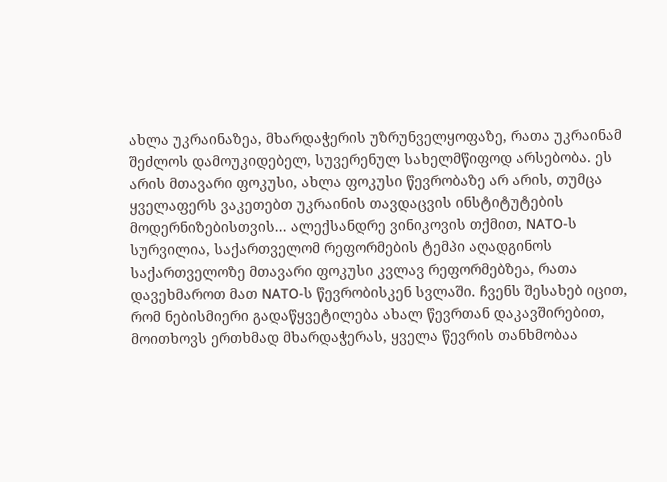ახლა უკრაინაზეა, მხარდაჭერის უზრუნველყოფაზე, რათა უკრაინამ შეძლოს დამოუკიდებელ, სუვერენულ სახელმწიფოდ არსებობა. ეს არის მთავარი ფოკუსი, ახლა ფოკუსი წევრობაზე არ არის, თუმცა ყველაფერს ვაკეთებთ უკრაინის თავდაცვის ინსტიტუტების მოდერნიზებისთვის... ალექსანდრე ვინიკოვის თქმით, NATO-ს სურვილია, საქართველომ რეფორმების ტემპი აღადგინოს საქართველოზე მთავარი ფოკუსი კვლავ რეფორმებზეა, რათა დავეხმაროთ მათ NATO-ს წევრობისკენ სვლაში. ჩვენს შესახებ იცით, რომ ნებისმიერი გადაწყვეტილება ახალ წევრთან დაკავშირებით, მოითხოვს ერთხმად მხარდაჭერას, ყველა წევრის თანხმობაა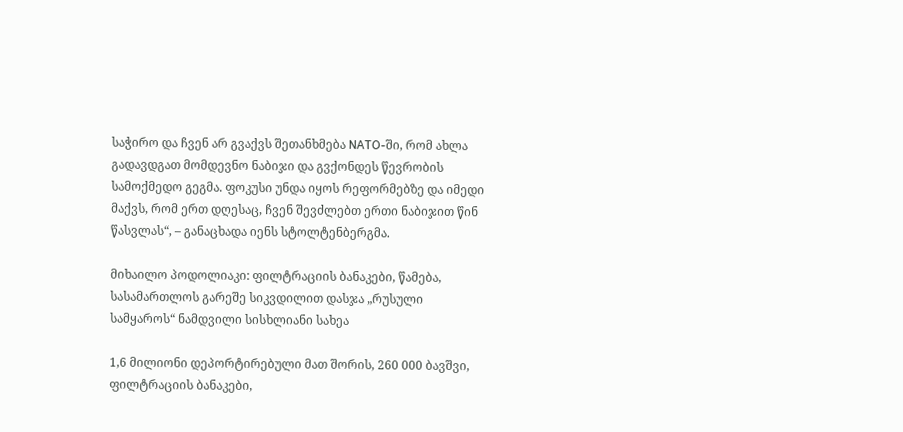საჭირო და ჩვენ არ გვაქვს შეთანხმება NATO-ში, რომ ახლა გადავდგათ მომდევნო ნაბიჯი და გვქონდეს წევრობის სამოქმედო გეგმა. ფოკუსი უნდა იყოს რეფორმებზე და იმედი მაქვს, რომ ერთ დღესაც, ჩვენ შევძლებთ ერთი ნაბიჯით წინ წასვლას“, – განაცხადა იენს სტოლტენბერგმა.

მიხაილო პოდოლიაკი: ფილტრაციის ბანაკები, წამება, სასამართლოს გარეშე სიკვდილით დასჯა „რუსული სამყაროს“ ნამდვილი სისხლიანი სახეა

1,6 მილიონი დეპორტირებული მათ შორის, 260 000 ბავშვი, ფილტრაციის ბანაკები,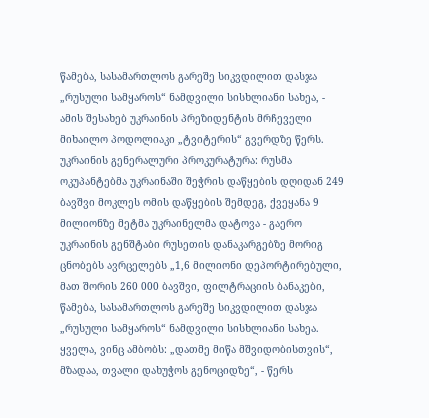წამება, სასამართლოს გარეშე სიკვდილით დასჯა „რუსული სამყაროს“ ნამდვილი სისხლიანი სახეა, - ამის შესახებ უკრაინის პრეზიდენტის მრჩეველი მიხაილო პოდოლიაკი „ტვიტერის“ გვერდზე წერს. უკრაინის გენერალური პროკურატურა: რუსმა ოკუპანტებმა უკრაინაში შეჭრის დაწყების დღიდან 249 ბავშვი მოკლეს ომის დაწყების შემდეგ, ქვეყანა 9 მილიონზე მეტმა უკრაინელმა დატოვა - გაერო უკრაინის გენშტაბი რუსეთის დანაკარგებზე მორიგ ცნობებს ავრცელებს „1,6 მილიონი დეპორტირებული, მათ შორის 260 000 ბავშვი, ფილტრაციის ბანაკები, წამება, სასამართლოს გარეშე სიკვდილით დასჯა „რუსული სამყაროს“ ნამდვილი სისხლიანი სახეა. ყველა, ვინც ამბობს: „დათმე მიწა მშვიდობისთვის“, მზადაა, თვალი დახუჭოს გენოციდზე“, - წერს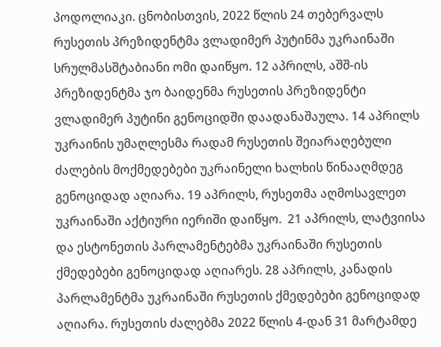პოდოლიაკი. ცნობისთვის, 2022 წლის 24 თებერვალს რუსეთის პრეზიდენტმა ვლადიმერ პუტინმა უკრაინაში სრულმასშტაბიანი ომი დაიწყო. 12 აპრილს, აშშ-ის პრეზიდენტმა ჯო ბაიდენმა რუსეთის პრეზიდენტი ვლადიმერ პუტინი გენოციდში დაადანაშაულა. 14 აპრილს უკრაინის უმაღლესმა რადამ რუსეთის შეიარაღებული ძალების მოქმედებები უკრაინელი ხალხის წინააღმდეგ გენოციდად აღიარა. 19 აპრილს, რუსეთმა აღმოსავლეთ უკრაინაში აქტიური იერიში დაიწყო.  21 აპრილს, ლატვიისა და ესტონეთის პარლამენტებმა უკრაინაში რუსეთის ქმედებები გენოციდად აღიარეს. 28 აპრილს, კანადის პარლამენტმა უკრაინაში რუსეთის ქმედებები გენოციდად აღიარა. რუსეთის ძალებმა 2022 წლის 4-დან 31 მარტამდე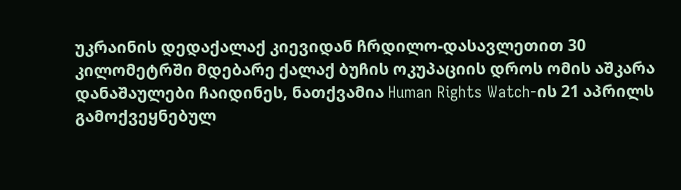უკრაინის დედაქალაქ კიევიდან ჩრდილო-დასავლეთით 30 კილომეტრში მდებარე ქალაქ ბუჩის ოკუპაციის დროს ომის აშკარა დანაშაულები ჩაიდინეს, ნათქვამია Human Rights Watch-ის 21 აპრილს გამოქვეყნებულ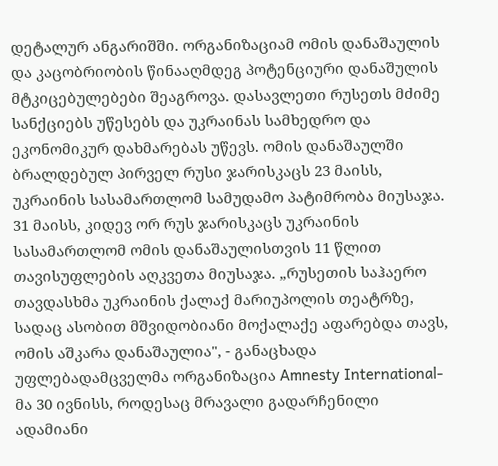დეტალურ ანგარიშში. ორგანიზაციამ ომის დანაშაულის და კაცობრიობის წინააღმდეგ პოტენციური დანაშულის მტკიცებულებები შეაგროვა. დასავლეთი რუსეთს მძიმე სანქციებს უწესებს და უკრაინას სამხედრო და ეკონომიკურ დახმარებას უწევს. ომის დანაშაულში ბრალდებულ პირველ რუსი ჯარისკაცს 23 მაისს, უკრაინის სასამართლომ სამუდამო პატიმრობა მიუსაჯა. 31 მაისს, კიდევ ორ რუს ჯარისკაცს უკრაინის სასამართლომ ომის დანაშაულისთვის 11 წლით თავისუფლების აღკვეთა მიუსაჯა. „რუსეთის საჰაერო თავდასხმა უკრაინის ქალაქ მარიუპოლის თეატრზე, სადაც ასობით მშვიდობიანი მოქალაქე აფარებდა თავს, ომის აშკარა დანაშაულია", - განაცხადა უფლებადამცველმა ორგანიზაცია Amnesty International-მა 30 ივნისს, როდესაც მრავალი გადარჩენილი ადამიანი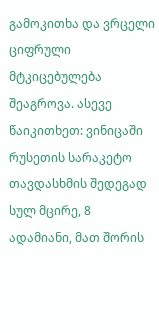გამოკითხა და ვრცელი ციფრული მტკიცებულება შეაგროვა. ასევე წაიკითხეთ: ვინიცაში რუსეთის სარაკეტო თავდასხმის შედეგად სულ მცირე, 8 ადამიანი, მათ შორის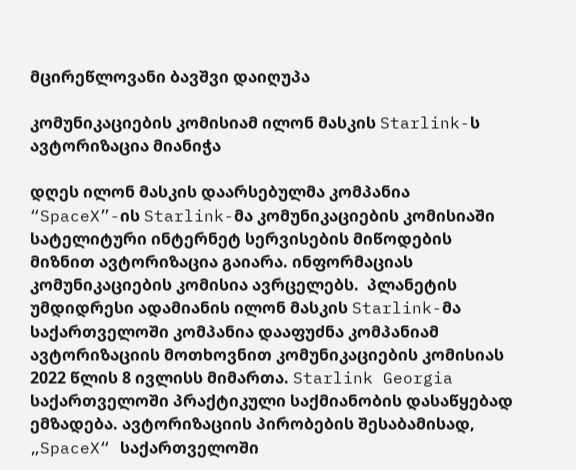მცირეწლოვანი ბავშვი დაიღუპა

კომუნიკაციების კომისიამ ილონ მასკის Starlink-ს ავტორიზაცია მიანიჭა

დღეს ილონ მასკის დაარსებულმა კომპანია “SpaceX”-ის Starlink-მა კომუნიკაციების კომისიაში სატელიტური ინტერნეტ სერვისების მიწოდების მიზნით ავტორიზაცია გაიარა. ინფორმაციას კომუნიკაციების კომისია ავრცელებს.  პლანეტის უმდიდრესი ადამიანის ილონ მასკის Starlink-მა საქართველოში კომპანია დააფუძნა კომპანიამ ავტორიზაციის მოთხოვნით კომუნიკაციების კომისიას 2022 წლის 8 ივლისს მიმართა. Starlink Georgia საქართველოში პრაქტიკული საქმიანობის დასაწყებად ემზადება. ავტორიზაციის პირობების შესაბამისად, „SpaceX“ საქართველოში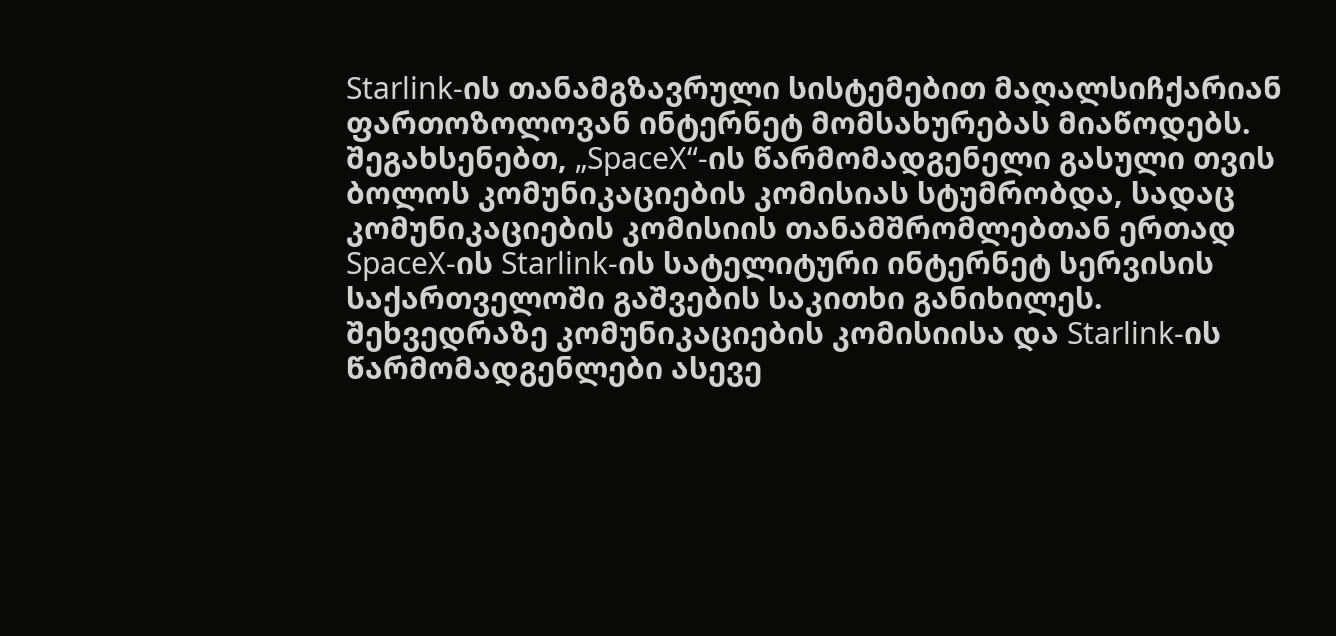Starlink-ის თანამგზავრული სისტემებით მაღალსიჩქარიან ფართოზოლოვან ინტერნეტ მომსახურებას მიაწოდებს. შეგახსენებთ, „SpaceX“-ის წარმომადგენელი გასული თვის ბოლოს კომუნიკაციების კომისიას სტუმრობდა, სადაც კომუნიკაციების კომისიის თანამშრომლებთან ერთად SpaceX-ის Starlink-ის სატელიტური ინტერნეტ სერვისის საქართველოში გაშვების საკითხი განიხილეს. შეხვედრაზე კომუნიკაციების კომისიისა და Starlink-ის წარმომადგენლები ასევე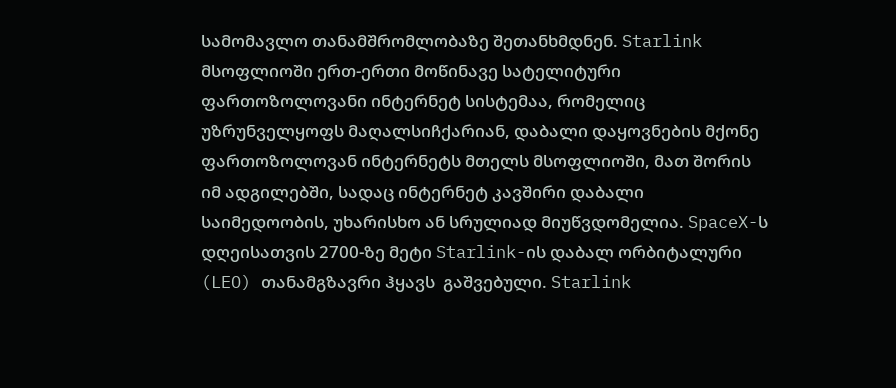სამომავლო თანამშრომლობაზე შეთანხმდნენ. Starlink მსოფლიოში ერთ-ერთი მოწინავე სატელიტური ფართოზოლოვანი ინტერნეტ სისტემაა, რომელიც უზრუნველყოფს მაღალსიჩქარიან, დაბალი დაყოვნების მქონე ფართოზოლოვან ინტერნეტს მთელს მსოფლიოში, მათ შორის იმ ადგილებში, სადაც ინტერნეტ კავშირი დაბალი საიმედოობის, უხარისხო ან სრულიად მიუწვდომელია. SpaceX-ს დღეისათვის 2700-ზე მეტი Starlink-ის დაბალ ორბიტალური (LEO) თანამგზავრი ჰყავს  გაშვებული. Starlink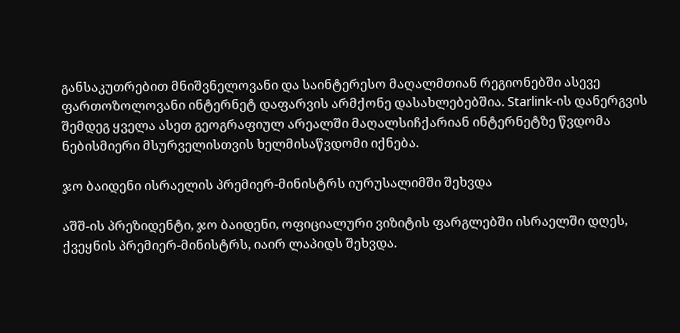განსაკუთრებით მნიშვნელოვანი და საინტერესო მაღალმთიან რეგიონებში ასევე ფართოზოლოვანი ინტერნეტ დაფარვის არმქონე დასახლებებშია. Starlink-ის დანერგვის შემდეგ ყველა ასეთ გეოგრაფიულ არეალში მაღალსიჩქარიან ინტერნეტზე წვდომა ნებისმიერი მსურველისთვის ხელმისაწვდომი იქნება.

ჯო ბაიდენი ისრაელის პრემიერ-მინისტრს იურუსალიმში შეხვდა

აშშ-ის პრეზიდენტი, ჯო ბაიდენი, ოფიციალური ვიზიტის ფარგლებში ისრაელში დღეს, ქვეყნის პრემიერ-მინისტრს, იაირ ლაპიდს შეხვდა.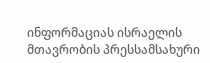ინფორმაციას ისრაელის მთავრობის პრესსამსახური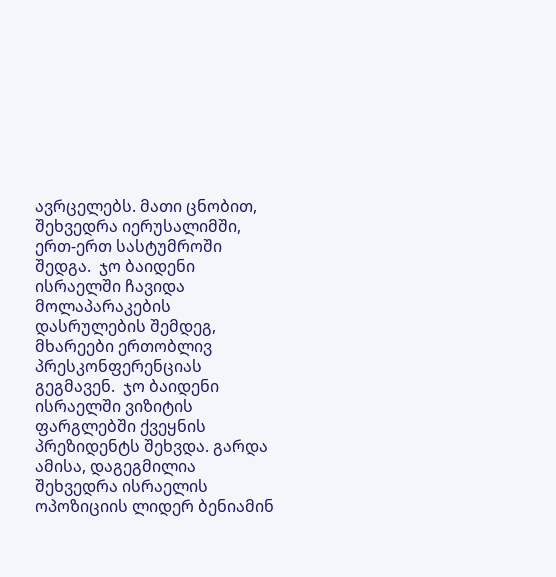ავრცელებს. მათი ცნობით, შეხვედრა იერუსალიმში, ერთ-ერთ სასტუმროში შედგა.  ჯო ბაიდენი ისრაელში ჩავიდა მოლაპარაკების დასრულების შემდეგ, მხარეები ერთობლივ პრესკონფერენციას გეგმავენ.  ჯო ბაიდენი ისრაელში ვიზიტის ფარგლებში ქვეყნის პრეზიდენტს შეხვდა. გარდა ამისა, დაგეგმილია შეხვედრა ისრაელის ოპოზიციის ლიდერ ბენიამინ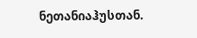ნეთანიაჰუსთან.